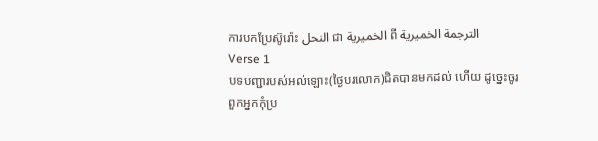ការបកប្រែស៊ូរ៉ោះ النحل ជា الخميرية ពី الترجمة الخميرية
Verse 1
បទបញ្ជារបស់អល់ឡោះ(ថ្ងៃបរលោក)ជិតបានមកដល់ ហើយ ដូចេ្នះចូរពួកអ្នកកុំប្រ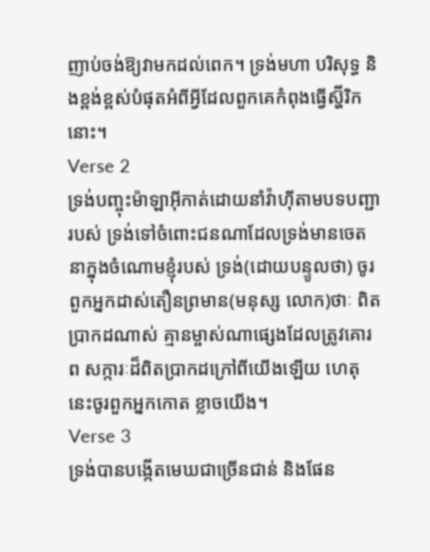ញាប់ចង់ឱ្យវាមកដល់ពេក។ ទ្រង់មហា បរិសុទ្ធ និងខ្ពង់ខ្ពស់បំផុតអំពីអ្វីដែលពួកគេកំពុងធ្វើស្ហ៊ីរិកនោះ។
Verse 2
ទ្រង់បញ្ចុះម៉ាឡាអ៊ីកាត់ដោយនាំវ៉ាហ៊ីតាមបទបញ្ជារបស់ ទ្រង់ទៅចំពោះជនណាដែលទ្រង់មានចេតនាក្នុងចំណោមខ្ញុំរបស់ ទ្រង់(ដោយបន្ទូលថា) ចូរពួកអ្នកដាស់តឿនព្រមាន(មនុស្ស លោក)ថាៈ ពិតប្រាកដណាស់ គ្មានម្ចាស់ណាផេ្សងដែលត្រូវគោរព សក្ការៈដ៏ពិតប្រាកដក្រៅពីយើងឡើយ ហេតុនេះចូរពួកអ្នកកោត ខ្លាចយើង។
Verse 3
ទ្រង់បានបង្កើតមេឃជាច្រើនជាន់ និងផែន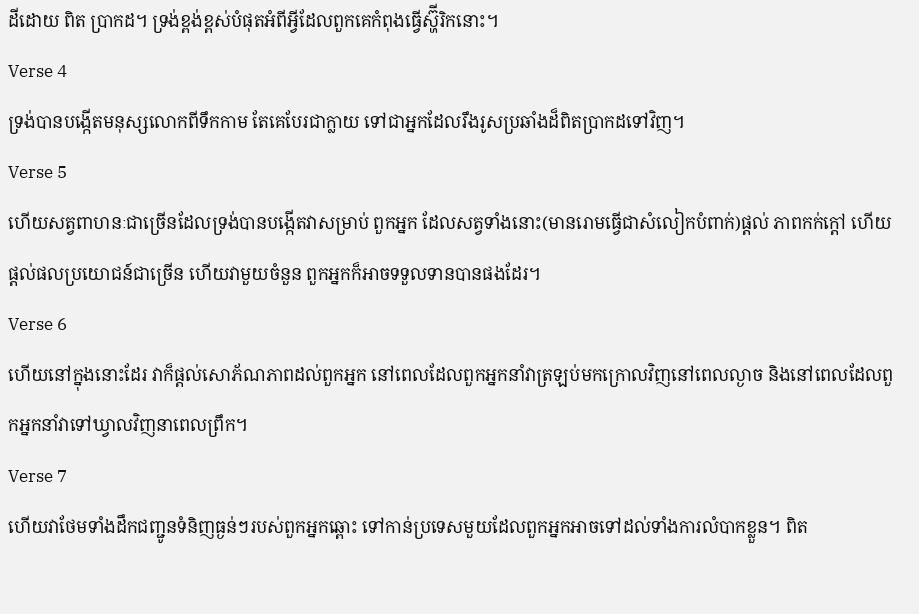ដីដោយ ពិត ប្រាកដ។ ទ្រង់ខ្ពង់ខ្ពស់បំផុតអំពីអ្វីដែលពួកគេកំពុងធ្វើស្ហ៊ីរិកនោះ។
Verse 4
ទ្រង់បានបង្កើតមនុស្សលោកពីទឹកកាម តែគេបែរជាក្លាយ ទៅជាអ្នកដែលរឹងរូសប្រឆាំងដ៏ពិតប្រាកដទៅវិញ។
Verse 5
ហើយសត្វពាហនៈជាច្រើនដែលទ្រង់បានបង្កើតវាសម្រាប់ ពួកអ្នក ដែលសត្វទាំងនោះ(មានរោមធ្វើជាសំលៀកបំពាក់)ផ្ដល់ ភាពកក់ក្ដៅ ហើយផ្ដល់ផលប្រយោជន៍ជាច្រើន ហើយវាមួយចំនួន ពួកអ្នកក៏អាចទទួលទានបានផងដែរ។
Verse 6
ហើយនៅក្នុងនោះដែរ វាក៏ផ្ដល់សោភ័ណភាពដល់ពួកអ្នក នៅពេលដែលពួកអ្នកនាំវាត្រឡប់មកក្រោលវិញនៅពេលល្ងាច និងនៅពេលដែលពួកអ្នកនាំវាទៅឃ្វាលវិញនាពេលព្រឹក។
Verse 7
ហើយវាថែមទាំងដឹកជញ្ជូនទំនិញធ្ងន់ៗរបស់ពួកអ្នកឆ្ពោះ ទៅកាន់ប្រទេសមួយដែលពួកអ្នកអាចទៅដល់ទាំងការលំបាកខ្លួន។ ពិត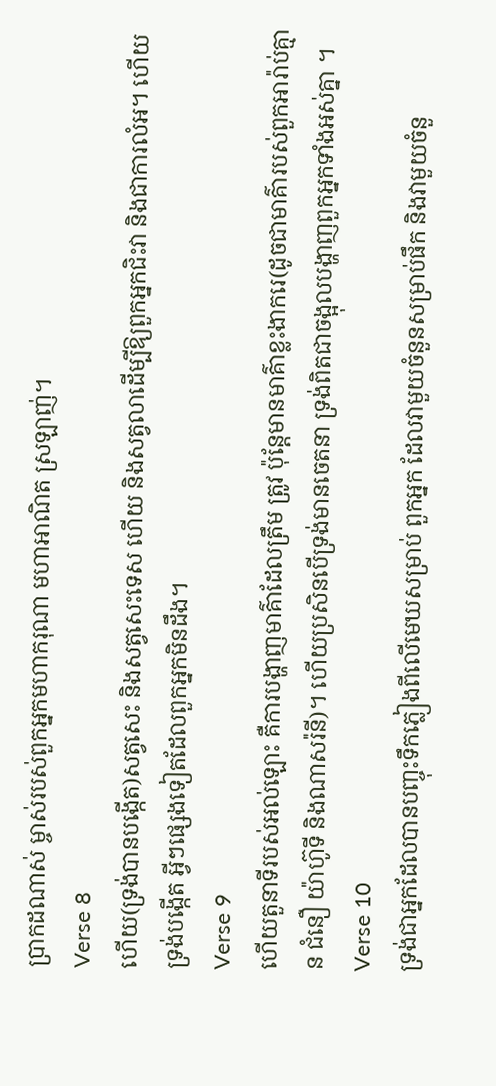ប្រាកដណាស់ ម្ចាស់របស់ពួកអ្នកមហាករុណា មហាអាណិត ស្រឡាញ់។
Verse 8
ហើយ(ទ្រង់បានបងើ្កត)សត្វសេះ និងសត្វសេះទេស ហើយ និងសត្វលាដើម្បីឱ្យពួកអ្នកជិះវា និងជាការលំអ។ ហើយទ្រង់បង្កើត អ្វីៗផេ្សងទៀតដែលពួកអ្នកមិនដឹង។
Verse 9
ហើយតួនាទីរបស់អល់ឡោះ គឺការបង្ហាញមាគ៌ាដែលត្រឹម ត្រូវ ប៉ុន្ដែមានមាគ៌ាខ្លះងាករេ(ដូចជាមាគ៌ារបស់ពួកអារ៉ាប់គ្មាន ជំនឿ យ៉ាហ៊ូទី និងណាសរ៉នី)។ ហើយប្រសិនបើទ្រង់មានចេតនា ទ្រង់ពិតជាចង្អុលបង្ហាញពួកអ្នកទាំងអស់គ្នា ។
Verse 10
ទ្រង់ជាអ្នកដែលបានបញ្ចុះទឹកភ្លៀងពីលើមេឃសម្រាប់ ពួកអ្នក ដែលវាមួយចំនួនសម្រាប់ផឹក និងវាមួយចំនួ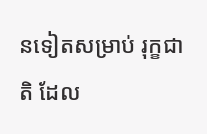នទៀតសម្រាប់ រុក្ខជាតិ ដែល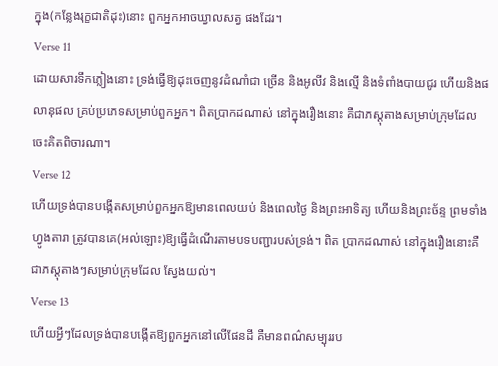ក្នុង(កន្លែងរុក្ខជាតិដុះ)នោះ ពួកអ្នកអាចឃ្វាលសត្វ ផងដែរ។
Verse 11
ដោយសារទឹកភ្លៀងនោះ ទ្រង់ធ្វើឱ្យដុះចេញនូវដំណាំជា ច្រើន និងអូលីវ និងល្មើ និងទំពាំងបាយជូរ ហើយនិងផលានុផល គ្រប់ប្រភេទសម្រាប់ពួកអ្នក។ ពិតប្រាកដណាស់ នៅក្នុងរឿងនោះ គឺជាភស្ដុតាងសម្រាប់ក្រុមដែលចេះគិតពិចារណា។
Verse 12
ហើយទ្រង់បានបង្កើតសម្រាប់ពួកអ្នកឱ្យមានពេលយប់ និងពេលថ្ងៃ និងព្រះអាទិត្យ ហើយនិងព្រះច័ន្ទ ព្រមទាំងហ្វូងតារា ត្រូវបានគេ(អល់ឡោះ)ឱ្យធ្វើដំណើរតាមបទបញ្ជារបស់ទ្រង់។ ពិត ប្រាកដណាស់ នៅក្នុងរឿងនោះគឺជាភស្ដុតាងៗសម្រាប់ក្រុមដែល ស្វែងយល់។
Verse 13
ហើយអ្វីៗដែលទ្រង់បានបង្កើតឱ្យពួកអ្នកនៅលើផែនដី គឺមានពណ៌សម្បុររប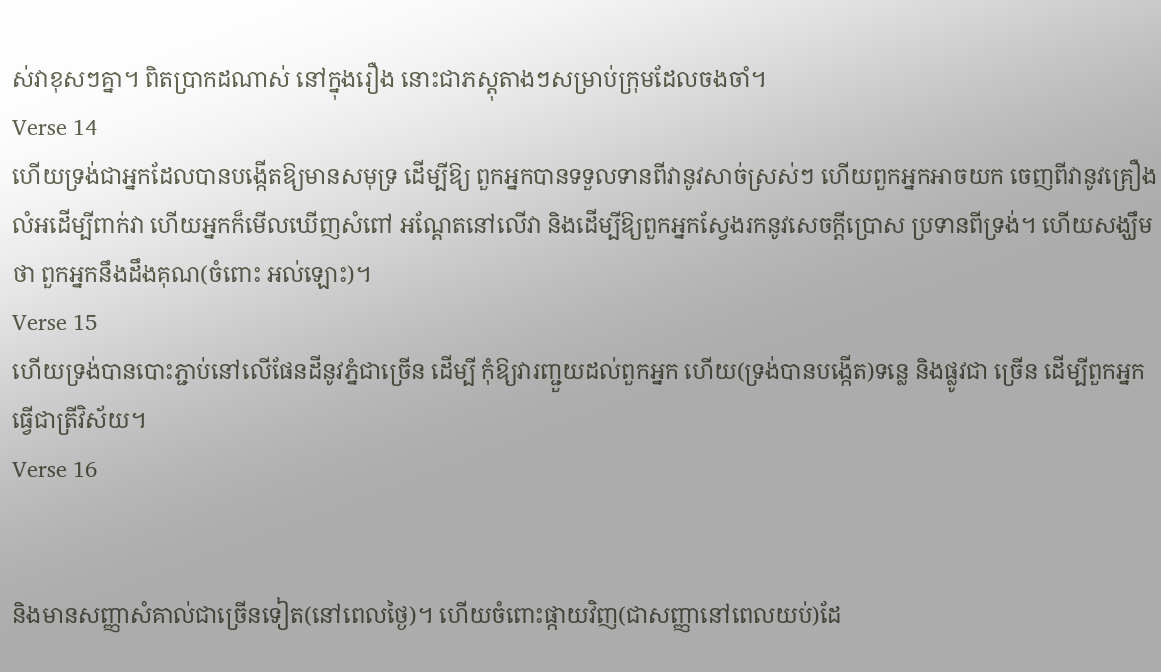ស់វាខុសៗគ្នា។ ពិតប្រាកដណាស់ នៅក្នុងរឿង នោះជាភស្ដុតាងៗសម្រាប់ក្រុមដែលចងចាំ។
Verse 14
ហើយទ្រង់ជាអ្នកដែលបានបង្កើតឱ្យមានសមុទ្រ ដើម្បីឱ្យ ពួកអ្នកបានទទួលទានពីវានូវសាច់ស្រស់ៗ ហើយពួកអ្នកអាចយក ចេញពីវានូវគ្រឿងលំអដើម្បីពាក់វា ហើយអ្នកក៏មើលឃើញសំពៅ អណ្ដែតនៅលើវា និងដើម្បីឱ្យពួកអ្នកស្វែងរកនូវសេចក្ដីប្រោស ប្រទានពីទ្រង់។ ហើយសង្ឃឹមថា ពួកអ្នកនឹងដឹងគុណ(ចំពោះ អល់ឡោះ)។
Verse 15
ហើយទ្រង់បានបោះភ្ជាប់នៅលើផែនដីនូវភ្នំជាច្រើន ដើម្បី កុំឱ្យវារញ្ជួយដល់ពួកអ្នក ហើយ(ទ្រង់បានបង្កើត)ទនេ្ល និងផ្លូវជា ច្រើន ដើម្បីពួកអ្នកធ្វើជាត្រីវិស័យ។
Verse 16


និងមានសញ្ញាសំគាល់ជាច្រើនទៀត(នៅពេលថ្ងៃ)។ ហើយចំពោះផ្កាយវិញ(ជាសញ្ញានៅពេលយប់)ដែ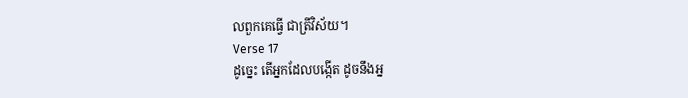លពួកគេធ្វើ ជាត្រីវិស័យ។
Verse 17
ដូចេ្នះ តើអ្នកដែលបង្កើត ដូចនឹងអ្ន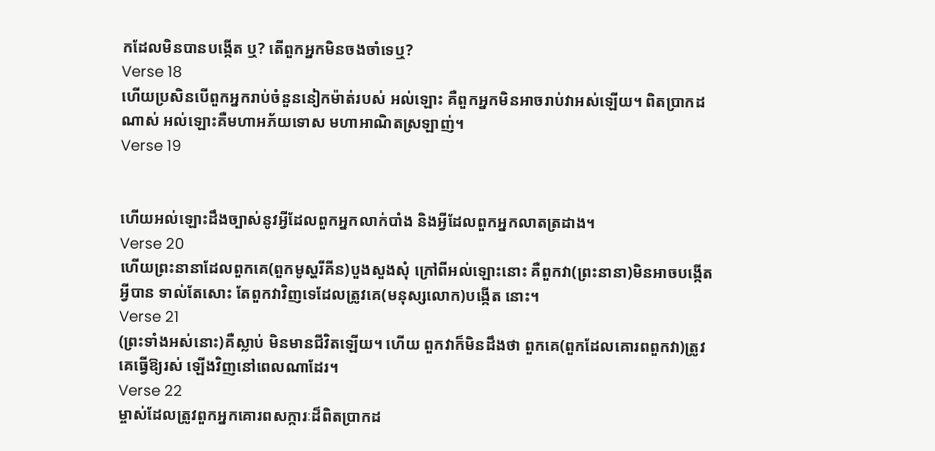កដែលមិនបានបង្កើត ឬ? តើពួកអ្នកមិនចងចាំទេឬ?
Verse 18
ហើយប្រសិនបើពួកអ្នករាប់ចំនួននៀកម៉ាត់របស់ អល់ឡោះ គឺពួកអ្នកមិនអាចរាប់វាអស់ឡើយ។ ពិតប្រាកដណាស់ អល់ឡោះគឺមហាអភ័យទោស មហាអាណិតស្រឡាញ់។
Verse 19


ហើយអល់ឡោះដឹងច្បាស់នូវអ្វីដែលពួកអ្នកលាក់បាំង និងអ្វីដែលពួកអ្នកលាតត្រដាង។
Verse 20
ហើយព្រះនានាដែលពួកគេ(ពួកមូស្ហរីគីន)បួងសួងសុំ ក្រៅពីអល់ឡោះនោះ គឺពួកវា(ព្រះនានា)មិនអាចបង្កើតអ្វីបាន ទាល់តែសោះ តែពួកវាវិញទេដែលត្រូវគេ(មនុស្សលោក)បង្កើត នោះ។
Verse 21
(ព្រះទាំងអស់នោះ)គឺស្លាប់ មិនមានជីវិតឡើយ។ ហើយ ពួកវាក៏មិនដឹងថា ពួកគេ(ពួកដែលគោរពពួកវា)ត្រូវគេធ្វើឱ្យរស់ ឡើងវិញនៅពេលណាដែរ។
Verse 22
ម្ចាស់ដែលត្រូវពួកអ្នកគោរពសក្ការៈដ៏ពិតប្រាកដ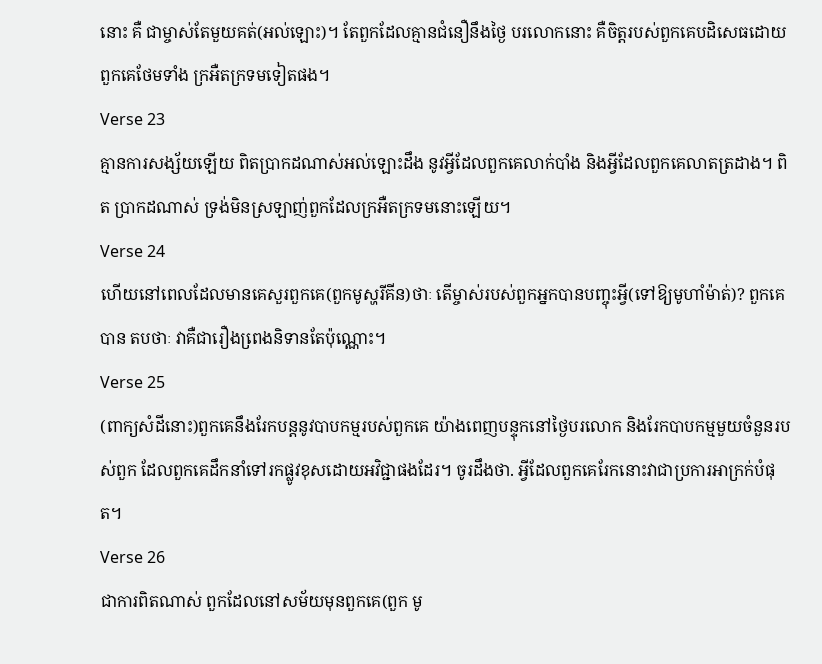នោះ គឺ ជាម្ចាស់តែមួយគត់(អល់ឡោះ)។ តែពួកដែលគ្មានជំនឿនឹងថ្ងៃ បរលោកនោះ គឺចិត្ដរបស់ពួកគេបដិសេធដោយពួកគេថែមទាំង ក្រអឺតក្រទមទៀតផង។
Verse 23
គ្មានការសង្ស័យឡើយ ពិតប្រាកដណាស់អល់ឡោះដឹង នូវអ្វីដែលពួកគេលាក់បាំង និងអ្វីដែលពួកគេលាតត្រដាង។ ពិត ប្រាកដណាស់ ទ្រង់មិនស្រឡាញ់ពួកដែលក្រអឺតក្រទមនោះឡើយ។
Verse 24
ហើយនៅពេលដែលមានគេសួរពួកគេ(ពួកមូស្ហរីគីន)ថាៈ តើម្ចាស់របស់ពួកអ្នកបានបញ្ចុះអ្វី(ទៅឱ្យមូហាំម៉ាត់)? ពួកគេបាន តបថាៈ វាគឺជារឿងពេ្រងនិទានតែប៉ុណ្ណោះ។
Verse 25
(ពាក្យសំដីនោះ)ពួកគេនឹងរែកបន្ដនូវបាបកម្មរបស់ពួកគេ យ៉ាងពេញបន្ទុកនៅថ្ងៃបរលោក និងរែកបាបកម្មមួយចំនួនរបស់ពួក ដែលពួកគេដឹកនាំទៅរកផ្លូវខុសដោយអវិជ្ជាផងដែរ។ ចូរដឹងថា. អ្វីដែលពួកគេរែកនោះវាជាប្រការអាក្រក់បំផុត។
Verse 26
ជាការពិតណាស់ ពួកដែលនៅសម័យមុនពួកគេ(ពួក មូ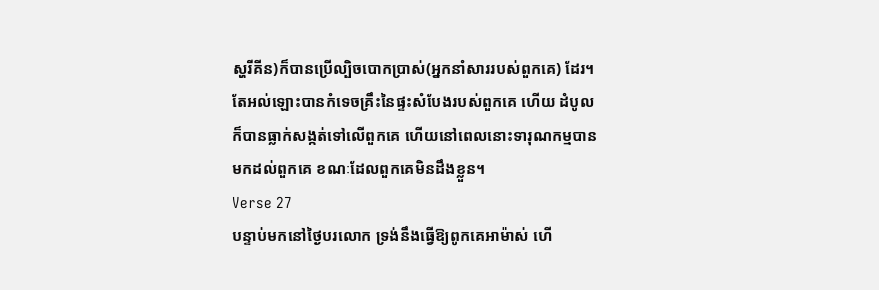ស្ហរីគីន)ក៏បានប្រើល្បិចបោកប្រាស់(អ្នកនាំសាររបស់ពួកគេ) ដែរ។ តែអល់ឡោះបានកំទេចគ្រឹះនៃផ្ទះសំបែងរបស់ពួកគេ ហើយ ដំបូលក៏បានធ្លាក់សង្កត់ទៅលើពួកគេ ហើយនៅពេលនោះទារុណកម្មបានមកដល់ពួកគេ ខណៈដែលពួកគេមិនដឹងខ្លួន។
Verse 27
បន្ទាប់មកនៅថ្ងៃបរលោក ទ្រង់នឹងធ្វើឱ្យពូកគេអាម៉ាស់ ហើ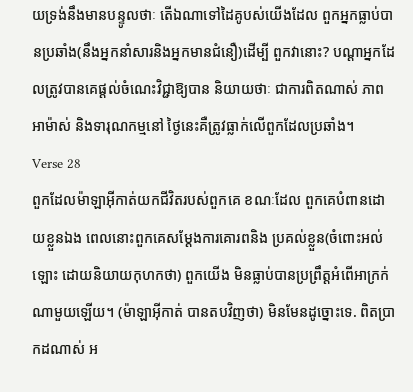យទ្រង់នឹងមានបន្ទូលថាៈ តើឯណាទៅដៃគូបស់យើងដែល ពួកអ្នកធ្លាប់បានប្រឆាំង(នឹងអ្នកនាំសារនិងអ្នកមានជំនឿ)ដើម្បី ពួកវានោះ? បណ្ដាអ្នកដែលត្រូវបានគេផ្ដល់ចំណេះវិជ្ជាឱ្យបាន និយាយថាៈ ជាការពិតណាស់ ភាពអាម៉ាស់ និងទារុណកម្មនៅ ថ្ងៃនេះគឺត្រូវធ្លាក់លើពួកដែលប្រឆាំង។
Verse 28
ពួកដែលម៉ាឡាអ៊ីកាត់យកជីវិតរបស់ពួកគេ ខណៈដែល ពួកគេបំពានដោយខ្លួនឯង ពេលនោះពួកគេសម្ដែងការគោរពនិង ប្រគល់ខ្លួន(ចំពោះអល់ឡោះ ដោយនិយាយកុហកថា) ពួកយើង មិនធ្លាប់បានប្រព្រឹត្ដអំពើអាក្រក់ណាមួយឡើយ។ (ម៉ាឡាអ៊ីកាត់ បានតបវិញថា) មិនមែនដូច្នោះទេ. ពិតប្រាកដណាស់ អ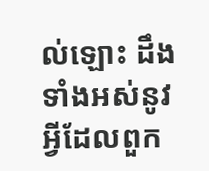ល់ឡោះ ដឹងទាំងអស់នូវអ្វីដែលពួក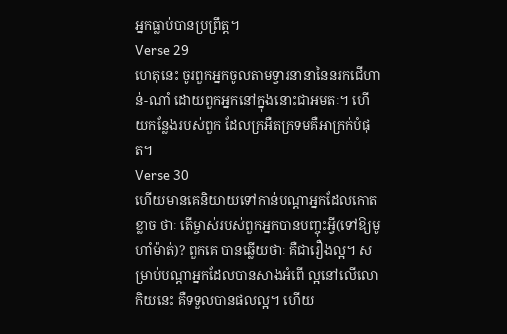អ្នកធ្លាប់បានប្រព្រឹត្ដ។
Verse 29
ហេតុនេះ ចូរពួកអ្នកចូលតាមទ្វារនានានៃនរកជើហាន់-ណាំ ដោយពួកអ្នកនៅក្នុងនោះជាអមតៈ។ ហើយកន្លែងរបស់ពួក ដែលក្រអឺតក្រទមគឺអាក្រក់បំផុត។
Verse 30
ហើយមានគេនិយាយទៅកាន់បណ្ដាអ្នកដែលកោតខ្លាច ថាៈ តើម្ចាស់របស់ពួកអ្នកបានបញ្ចុះអ្វី(ទៅឱ្យមូហាំម៉ាត់)? ពួកគេ បានឆ្លើយថាៈ គឺជារឿងល្អ។ សម្រាប់បណ្ដាអ្នកដែលបានសាងអំពើ ល្អនៅលើលោកិយនេះ គឺទទួលបានផលល្អ។ ហើយ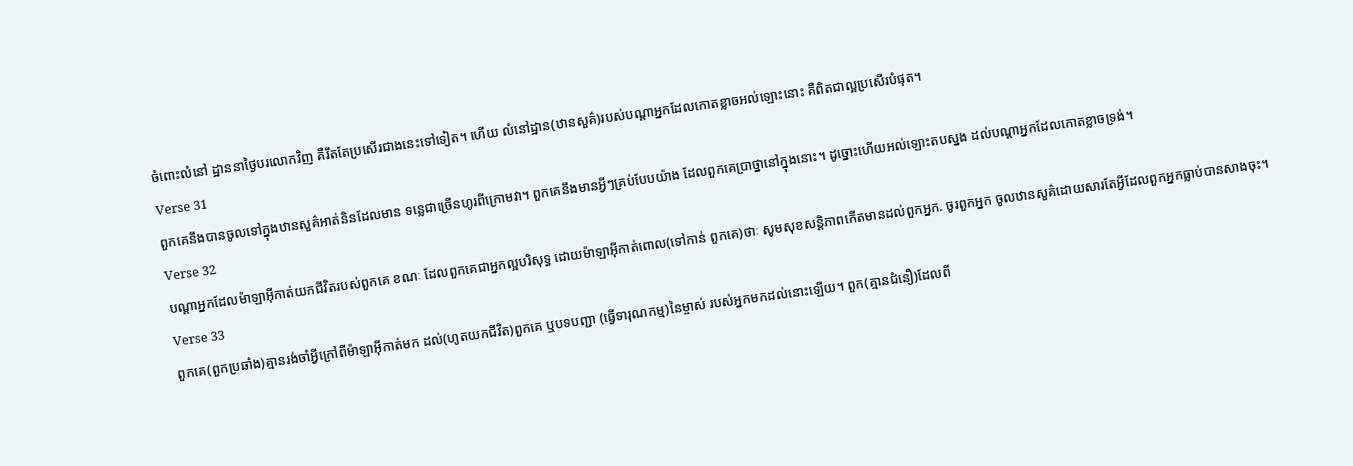ចំពោះលំនៅ ដ្ឋាននាថ្ងៃបរលោកវិញ គឺរឹតតែប្រសើរជាងនេះទៅទៀត។ ហើយ លំនៅដ្ឋាន(ឋានសួគ៌)របស់បណ្ដាអ្នកដែលកោតខ្លាចអល់ឡោះនោះ គឺពិតជាល្អប្រសើរបំផុត។
Verse 31
ពួកគេនឹងបានចូលទៅក្នុងឋានសួគ៌អាត់និនដែលមាន ទនេ្លជាច្រើនហូរពីក្រោមវា។ ពួកគេនឹងមានអ្វីៗគ្រប់បែបយ៉ាង ដែលពួកគេប្រាថ្នានៅក្នុងនោះ។ ដូច្នោះហើយអល់ឡោះតបស្នង ដល់បណ្ដាអ្នកដែលកោតខ្លាចទ្រង់។
Verse 32
បណ្ដាអ្នកដែលម៉ាឡាអ៊ីកាត់យកជីវិតរបស់ពួកគេ ខណៈ ដែលពួកគេជាអ្នកល្អបរិសុទ្ធ ដោយម៉ាឡាអ៊ីកាត់ពោល(ទៅកាន់ ពួកគេ)ថាៈ សូមសុខសន្ដិភាពកើតមានដល់ពួកអ្នក. ចូរពួកអ្នក ចូលឋានសួគ៌ដោយសារតែអ្វីដែលពួកអ្នកធ្លាប់បានសាងចុះ។
Verse 33
ពួកគេ(ពួកប្រឆាំង)គ្មានរង់ចាំអ្វីក្រៅពីម៉ាឡាអ៊ីកាត់មក ដល់(ហូតយកជីវិត)ពួកគេ ឬបទបញ្ជា (ធ្វើទារុណកម្ម)នៃម្ចាស់ របស់អ្នកមកដល់នោះឡើយ។ ពួក(គ្មានជំនឿ)ដែលពី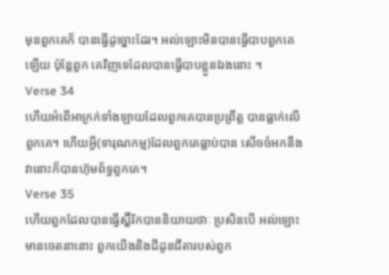មុនពួកគេក៏ បានធ្វើដូច្នោះដែរ។ អល់ឡោះមិនបានធ្វើបាបពួកគេឡើយ ប៉ុន្ដែពួក គេវិញទេដែលបានធ្វើបាបខ្លួនឯងនោះ ។
Verse 34
ហើយអំពើអាក្រក់ទាំងឡាយដែលពួកគេបានប្រព្រឹត្ដ បានធ្លាក់លើពួកគេ។ ហើយអ្វី(ទារុណកម្ម)ដែលពួកគេធ្លាប់បាន សើចចំអកនឹងវានោះក៏បានហ៊ុមព័ទ្ធពួកគេ។
Verse 35
ហើយពួកដែលបានធ្វើស្ហ៊ីរិកបាននិយាយថាៈ ប្រសិនបើ អល់ឡោះមានចេតនានោះ ពួកយើងនិងជីដូនជីតារបស់ពួក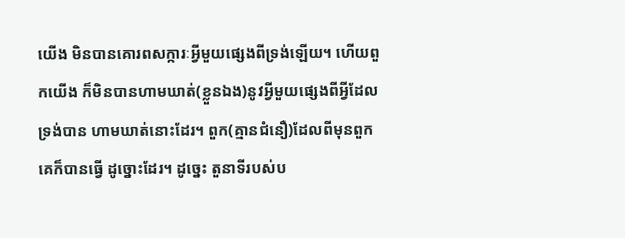យើង មិនបានគោរពសក្ការៈអ្វីមួយផេ្សងពីទ្រង់ឡើយ។ ហើយពួកយើង ក៏មិនបានហាមឃាត់(ខ្លួនឯង)នូវអ្វីមួយផេ្សងពីអ្វីដែលទ្រង់បាន ហាមឃាត់នោះដែរ។ ពួក(គ្មានជំនឿ)ដែលពីមុនពួកគេក៏បានធ្វើ ដូច្នោះដែរ។ ដូចេ្នះ តួនាទីរបស់ប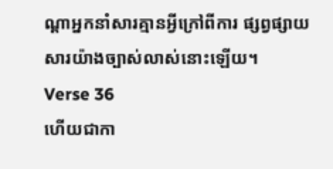ណ្ដាអ្នកនាំសារគ្មានអ្វីក្រៅពីការ ផ្សព្វផ្សាយសារយ៉ាងច្បាស់លាស់នោះឡើយ។
Verse 36
ហើយជាកា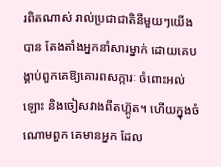រពិតណាស់ រាល់ប្រជាជាតិនីមួយៗយើងបាន តែងតាំងអ្នកនាំសារម្នាក់ ដោយគេបង្គាប់ពួកគេឱ្យគោរពសក្ការៈ ចំពោះអល់ឡោះ និងចៀសវាងពីតហ្គ៊ូត។ ហើយក្នុងចំណោមពួក គេមានអ្នក ដែល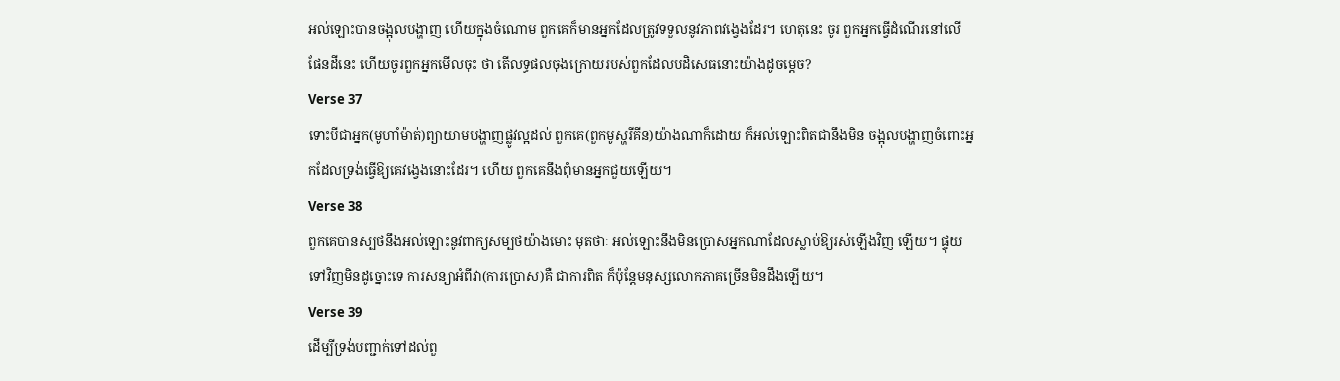អល់ឡោះបានចង្អុលបង្ហាញ ហើយក្នុងចំណោម ពួកគេក៏មានអ្នកដែលត្រូវទទួលនូវភាពវងេ្វងដែរ។ ហេតុនេះ ចូរ ពួកអ្នកធ្វើដំណើរនៅលើផែនដីនេះ ហើយចូរពួកអ្នកមើលចុះ ថា តើលទ្ធផលចុងក្រោយរបស់ពួកដែលបដិសេធនោះយ៉ាងដូចម្តេច?
Verse 37
ទោះបីជាអ្នក(មូហាំម៉ាត់)ព្យាយាមបង្ហាញផ្លូវល្អដល់ ពួកគេ(ពួកមូស្ហរីគីន)យ៉ាងណាក៏ដោយ ក៏អល់ឡោះពិតជានឹងមិន ចង្អុលបង្ហាញចំពោះអ្នកដែលទ្រង់ធ្វើឱ្យគេវងេ្វងនោះដែរ។ ហើយ ពួកគេនឹងពុំមានអ្នកជួយឡើយ។
Verse 38
ពួកគេបានស្បថនឹងអល់ឡោះនូវពាក្យសម្បថយ៉ាងមោះ មុតថាៈ អល់ឡោះនឹងមិនប្រោសអ្នកណាដែលស្លាប់ឱ្យរស់ឡើងវិញ ឡើយ។ ផ្ទុយទៅវិញមិនដូច្នោះទេ ការសន្យាអំពីវា(ការប្រោស)គឺ ជាការពិត ក៏ប៉ុន្ដែមនុស្សលោកភាគច្រើនមិនដឹងឡើយ។
Verse 39
ដើម្បីទ្រង់បញ្ជាក់ទៅដល់ពួ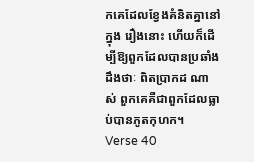កគេដែលខ្វែងគំនិតគ្នានៅក្នុង រឿងនោះ ហើយក៏ដើម្បីឱ្យពួកដែលបានប្រឆាំងដឹងថាៈ ពិតប្រាកដ ណាស់ ពួកគេគឺជាពួកដែលធ្លាប់បានភូតកុហក។
Verse 40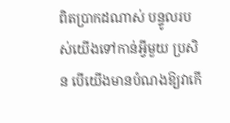ពិតប្រាកដណាស់ បន្ទូលរបស់យើងទៅកាន់អ្វីមួយ ប្រសិន បើយើងមានបំណងឱ្យវាកើ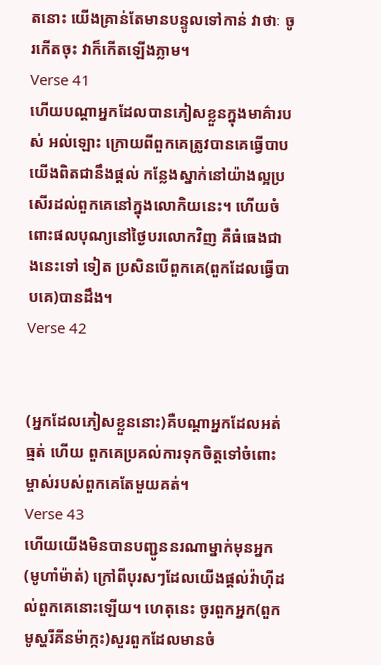តនោះ យើងគ្រាន់តែមានបន្ទូលទៅកាន់ វាថាៈ ចូរកើតចុះ វាក៏កើតឡើងភ្លាម។
Verse 41
ហើយបណ្ដាអ្នកដែលបានភៀសខ្លួនក្នុងមាគ៌ារបស់ អល់ឡោះ ក្រោយពីពួកគេត្រូវបានគេធ្វើបាប យើងពិតជានឹងផ្ដល់ កន្លែងស្នាក់នៅយ៉ាងល្អប្រសើរដល់ពួកគេនៅក្នុងលោកិយនេះ។ ហើយចំពោះផលបុណ្យនៅថ្ងៃបរលោកវិញ គឺធំធេងជាងនេះទៅ ទៀត ប្រសិនបើពួកគេ(ពួកដែលធ្វើបាបគេ)បានដឹង។
Verse 42


(អ្នកដែលភៀសខ្លួននោះ)គឺបណ្ដាអ្នកដែលអត់ធ្មត់ ហើយ ពួកគេប្រគល់ការទុកចិត្ដទៅចំពោះម្ចាស់របស់ពួកគេតែមួយគត់។
Verse 43
ហើយយើងមិនបានបញ្ជូននរណាម្នាក់មុនអ្នក(មូហាំម៉ាត់) ក្រៅពីបុរសៗដែលយើងផ្ដល់វ៉ាហ៊ីដល់ពួកគេនោះឡើយ។ ហេតុនេះ ចូរពួកអ្នក(ពួកមូស្ហរីគីនម៉ាក្កះ)សួរពួកដែលមានចំ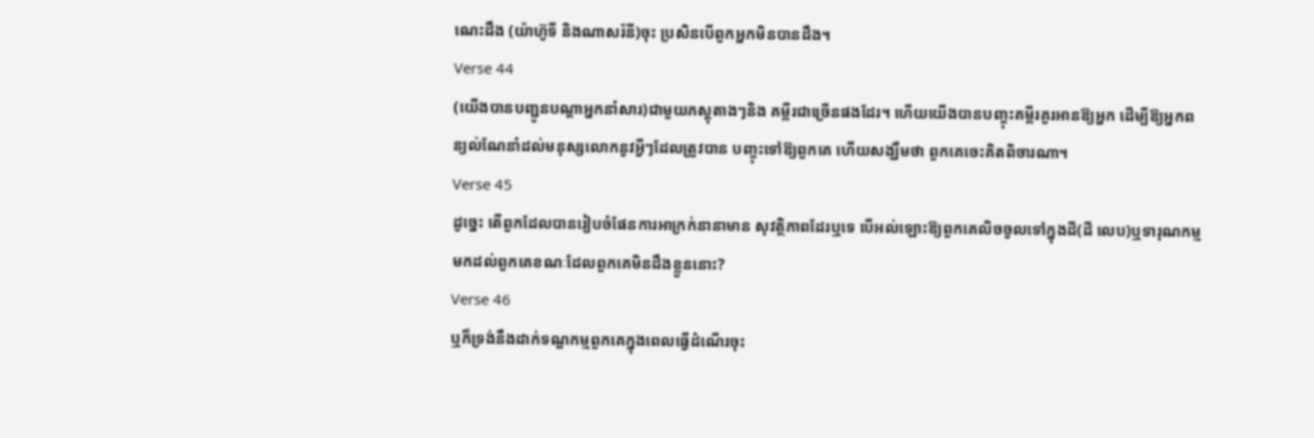ណេះដឹង (យ៉ាហ៊ូទី និងណាសរ៉នី)ចុះ ប្រសិនបើពួកអ្នកមិនបានដឹង។
Verse 44
(យើងបានបញ្ជូនបណ្ដាអ្នកនាំសារ)ជាមួយភស្ដុតាងៗនិង គម្ពីរជាច្រើនផងដែរ។ ហើយយើងបានបញ្ចុះគម្ពីរគួរអានឱ្យអ្នក ដើម្បីឱ្យអ្នកពន្យល់ណែនាំដល់មនុស្សលោកនូវអ្វីៗដែលត្រូវបាន បញ្ចុះទៅឱ្យពួកគេ ហើយសង្ឃឹមថា ពួកគេចេះគិតពិចារណា។
Verse 45
ដូចេ្នះ តើពួកដែលបានរៀបចំផែនការអាក្រក់នានាមាន សុវត្ថិភាពដែរឬទេ បើអល់ឡោះឱ្យពួកគេលិចចូលទៅក្នុងដី(ដី លេប)ឬទារុណកម្មមកដល់ពួកគេខណៈដែលពួកគេមិនដឹងខ្លួននោះ?
Verse 46
ឬក៏ទ្រង់នឹងដាក់ទណ្ឌកម្មពួកគេក្នុងពេលធ្វើដំណើរចុះ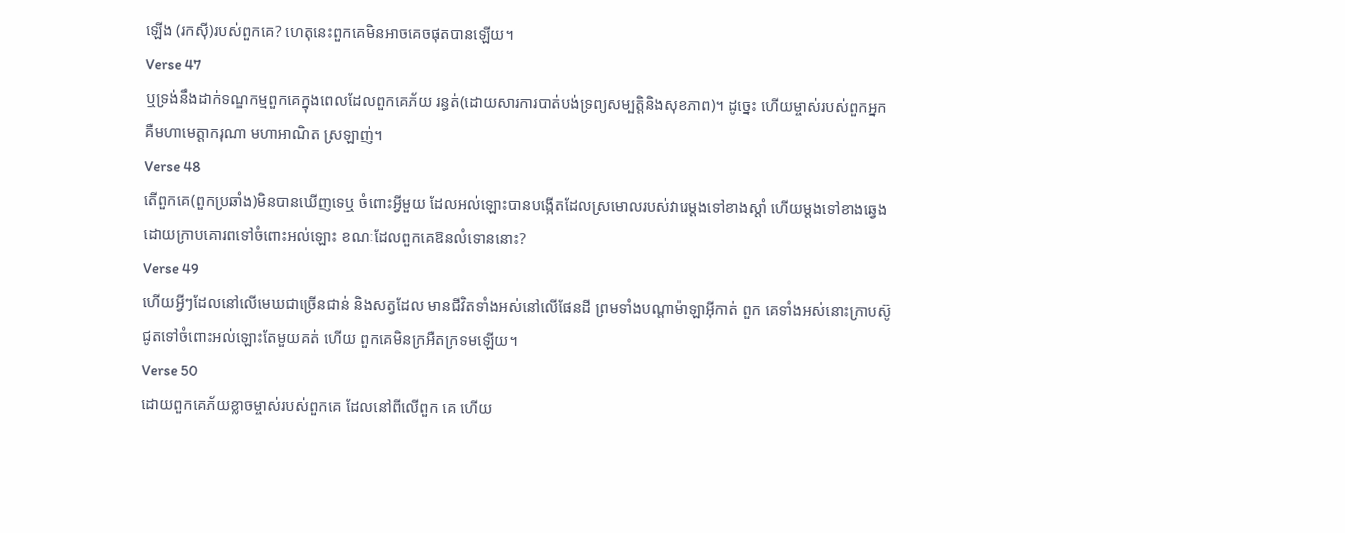ឡើង (រកស៊ី)របស់ពួកគេ? ហេតុនេះពួកគេមិនអាចគេចផុតបានឡើយ។
Verse 47
ឬទ្រង់នឹងដាក់ទណ្ឌកម្មពួកគេក្នុងពេលដែលពួកគេភ័យ រន្ធត់(ដោយសារការបាត់បង់ទ្រព្យសម្បត្ដិនិងសុខភាព)។ ដូចេ្នះ ហើយម្ចាស់របស់ពួកអ្នក គឺមហាមេត្ដាករុណា មហាអាណិត ស្រឡាញ់។
Verse 48
តើពួកគេ(ពួកប្រឆាំង)មិនបានឃើញទេឬ ចំពោះអ្វីមួយ ដែលអល់ឡោះបានបង្កើតដែលស្រមោលរបស់វារេម្ដងទៅខាងស្ដាំ ហើយម្ដងទៅខាងឆេ្វង ដោយក្រាបគោរពទៅចំពោះអល់ឡោះ ខណៈដែលពួកគេឱនលំទោននោះ?
Verse 49
ហើយអ្វីៗដែលនៅលើមេឃជាច្រើនជាន់ និងសត្វដែល មានជីវិតទាំងអស់នៅលើផែនដី ព្រមទាំងបណ្ដាម៉ាឡាអ៊ីកាត់ ពួក គេទាំងអស់នោះក្រាបស៊ូជូតទៅចំពោះអល់ឡោះតែមួយគត់ ហើយ ពួកគេមិនក្រអឺតក្រទមឡើយ។
Verse 50
ដោយពួកគេភ័យខ្លាចម្ចាស់របស់ពួកគេ ដែលនៅពីលើពួក គេ ហើយ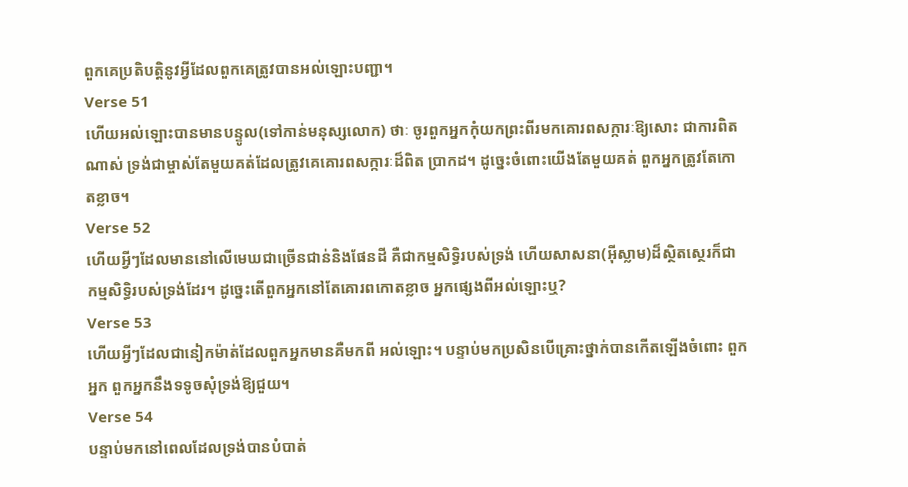ពួកគេប្រតិបត្ដិនូវអ្វីដែលពួកគេត្រូវបានអល់ឡោះបញ្ជា។
Verse 51
ហើយអល់ឡោះបានមានបន្ទូល(ទៅកាន់មនុស្សលោក) ថាៈ ចូរពួកអ្នកកុំយកព្រះពីរមកគោរពសក្ការៈឱ្យសោះ ជាការពិតណាស់ ទ្រង់ជាម្ចាស់តែមួយគត់ដែលត្រូវគេគោរពសក្ការៈដ៏ពិត ប្រាកដ។ ដូចេ្នះចំពោះយើងតែមួយគត់ ពួកអ្នកត្រូវតែកោតខ្លាច។
Verse 52
ហើយអ្វីៗដែលមាននៅលើមេឃជាច្រើនជាន់និងផែនដី គឺជាកម្មសិទិ្ធរបស់ទ្រង់ ហើយសាសនា(អ៊ីស្លាម)ដ៏ស្ថិតសេ្ថរក៏ជា កម្មសិទិ្ធរបស់ទ្រង់ដែរ។ ដូចេ្នះតើពួកអ្នកនៅតែគោរពកោតខ្លាច អ្នកផេ្សងពីអល់ឡោះឬ?
Verse 53
ហើយអ្វីៗដែលជានៀកម៉ាត់ដែលពួកអ្នកមានគឺមកពី អល់ឡោះ។ បន្ទាប់មកប្រសិនបើគ្រោះថ្នាក់បានកើតឡើងចំពោះ ពួកអ្នក ពួកអ្នកនឹងទទូចសុំទ្រង់ឱ្យជួយ។
Verse 54
បន្ទាប់មកនៅពេលដែលទ្រង់បានបំបាត់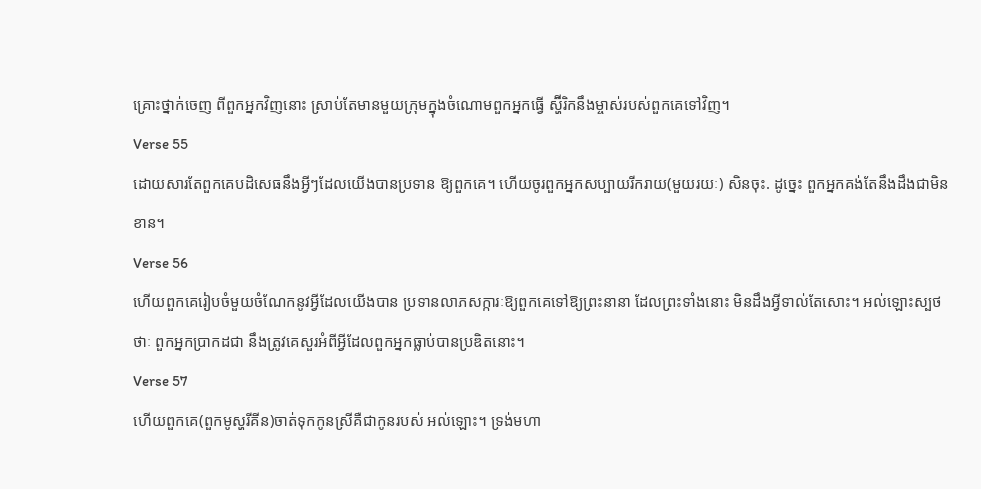គ្រោះថ្នាក់ចេញ ពីពួកអ្នកវិញនោះ ស្រាប់តែមានមួយក្រុមក្នុងចំណោមពួកអ្នកធ្វើ ស្ហ៊ីរិកនឹងម្ចាស់របស់ពួកគេទៅវិញ។
Verse 55
ដោយសារតែពួកគេបដិសេធនឹងអ្វីៗដែលយើងបានប្រទាន ឱ្យពួកគេ។ ហើយចូរពួកអ្នកសប្បាយរីករាយ(មួយរយៈ) សិនចុះ. ដូចេ្នះ ពួកអ្នកគង់តែនឹងដឹងជាមិនខាន។
Verse 56
ហើយពួកគេរៀបចំមួយចំណែកនូវអ្វីដែលយើងបាន ប្រទានលាភសក្ការៈឱ្យពួកគេទៅឱ្យព្រះនានា ដែលព្រះទាំងនោះ មិនដឹងអ្វីទាល់តែសោះ។ អល់ឡោះស្បថថាៈ ពួកអ្នកប្រាកដជា នឹងត្រូវគេសួរអំពីអ្វីដែលពួកអ្នកធ្លាប់បានប្រឌិតនោះ។
Verse 57
ហើយពួកគេ(ពួកមូស្ហរីគីន)ចាត់ទុកកូនស្រីគឺជាកូនរបស់ អល់ឡោះ។ ទ្រង់មហា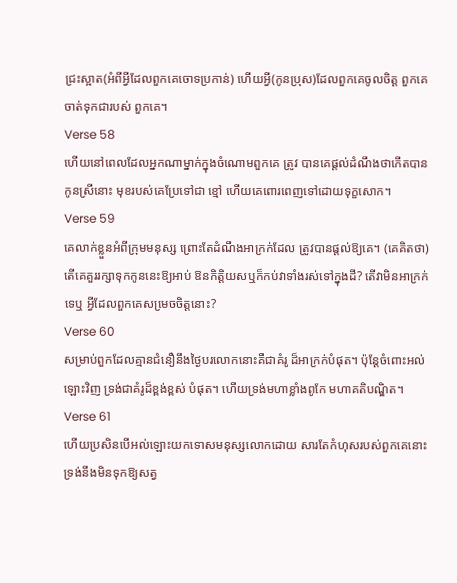ជ្រះស្អាត(អំពីអ្វីដែលពួកគេចោទប្រកាន់) ហើយអ្វី(កូនប្រុស)ដែលពួកគេចូលចិត្ដ ពួកគេចាត់ទុកជារបស់ ពួកគេ។
Verse 58
ហើយនៅពេលដែលអ្នកណាម្នាក់ក្នុងចំណោមពួកគេ ត្រូវ បានគេផ្ដល់ដំណឹងថាកើតបានកូនស្រីនោះ មុខរបស់គេប្រែទៅជា ខ្មៅ ហើយគេពោរពេញទៅដោយទុក្ខសោក។
Verse 59
គេលាក់ខ្លួនអំពីក្រុមមនុស្ស ព្រោះតែដំណឹងអាក្រក់ដែល ត្រូវបានផ្ដល់ឱ្យគេ។ (គេគិតថា)តើគេគួររក្សាទុកកូននេះឱ្យអាប់ ឱនកិត្ដិយសឬក៏កប់វាទាំងរស់ទៅក្នុងដី? តើវាមិនអាក្រក់ទេឬ អ្វីដែលពួកគេសមេ្រចចិត្ដនោះ?
Verse 60
សម្រាប់ពួកដែលគ្មានជំនឿនឹងថ្ងៃបរលោកនោះគឺជាគំរូ ដ៏អាក្រក់បំផុត។ ប៉ុន្ដែចំពោះអល់ឡោះវិញ ទ្រង់ជាគំរូដ៏ខ្ពង់ខ្ពស់ បំផុត។ ហើយទ្រង់មហាខ្លាំងពូកែ មហាគតិបណ្ឌិត។
Verse 61
ហើយប្រសិនបើអល់ឡោះយកទោសមនុស្សលោកដោយ សារតែកំហុសរបស់ពួកគេនោះ ទ្រង់នឹងមិនទុកឱ្យសត្វ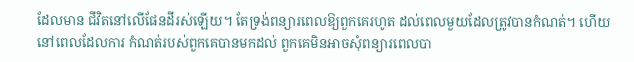ដែលមាន ជីវិតនៅលើផែនដីរស់ឡើយ។ តែទ្រង់ពន្យារពេលឱ្យពួកគេរហូត ដល់ពេលមួយដែលត្រូវបានកំណត់។ ហើយនៅពេលដែលការ កំណត់របស់ពួកគេបានមកដល់ ពួកគេមិនអាចសុំពន្យារពេលបា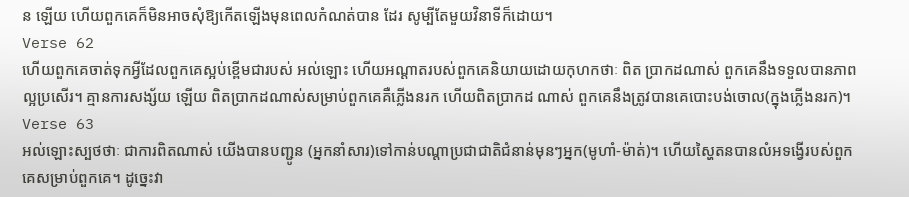ន ឡើយ ហើយពួកគេក៏មិនអាចសុំឱ្យកើតឡើងមុនពេលកំណត់បាន ដែរ សូម្បីតែមួយវិនាទីក៏ដោយ។
Verse 62
ហើយពួកគេចាត់ទុកអ្វីដែលពួកគេស្អប់ខ្ពើមជារបស់ អល់ឡោះ ហើយអណ្ដាតរបស់ពួកគេនិយាយដោយកុហកថាៈ ពិត ប្រាកដណាស់ ពួកគេនឹងទទួលបានភាពល្អប្រសើរ។ គ្មានការសង្ស័យ ឡើយ ពិតប្រាកដណាស់សម្រាប់ពួកគេគឺភ្លើងនរក ហើយពិតប្រាកដ ណាស់ ពួកគេនឹងត្រូវបានគេបោះបង់ចោល(ក្នុងភ្លើងនរក)។
Verse 63
អល់ឡោះស្បថថាៈ ជាការពិតណាស់ យើងបានបញ្ជូន (អ្នកនាំសារ)ទៅកាន់បណ្ដាប្រជាជាតិជំនាន់មុនៗអ្នក(មូហាំ-ម៉ាត់)។ ហើយស្ហៃតនបានលំអទង្វើរបស់ពួកគេសម្រាប់ពួកគេ។ ដូចេ្នះវា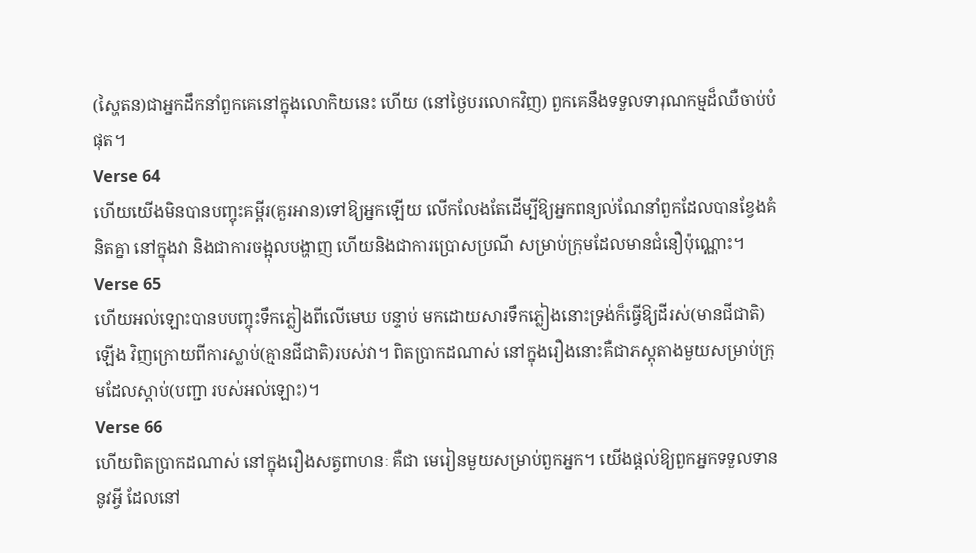(ស្ហៃតន)ជាអ្នកដឹកនាំពួកគេនៅក្នុងលោកិយនេះ ហើយ (នៅថ្ងៃបរលោកវិញ) ពួកគេនឹងទទួលទារុណកម្មដ៏ឈឺចាប់បំផុត។
Verse 64
ហើយយើងមិនបានបញ្ចុះគម្ពីរ(គួរអាន)ទៅឱ្យអ្នកឡើយ លើកលែងតែដើម្បីឱ្យអ្នកពន្យល់ណែនាំពួកដែលបានខ្វែងគំនិតគ្នា នៅក្នុងវា និងជាការចង្អុលបង្ហាញ ហើយនិងជាការប្រោសប្រណី សម្រាប់ក្រុមដែលមានជំនឿប៉ុណ្ណោះ។
Verse 65
ហើយអល់ឡោះបានបបញ្ចុះទឹកភ្លៀងពីលើមេឃ បន្ទាប់ មកដោយសារទឹកភ្លៀងនោះទ្រង់ក៏ធ្វើឱ្យដីរស់(មានជីជាតិ)ឡើង វិញក្រោយពីការស្លាប់(គ្មានជីជាតិ)របស់វា។ ពិតប្រាកដណាស់ នៅក្នុងរឿងនោះគឺជាភស្ដុតាងមួយសម្រាប់ក្រុមដែលស្ដាប់(បញ្ជា របស់អល់ឡោះ)។
Verse 66
ហើយពិតប្រាកដណាស់ នៅក្នុងរឿងសត្វពាហនៈ គឺជា មេរៀនមួយសម្រាប់ពួកអ្នក។ យើងផ្ដល់ឱ្យពួកអ្នកទទួលទាននូវអ្វី ដែលនៅ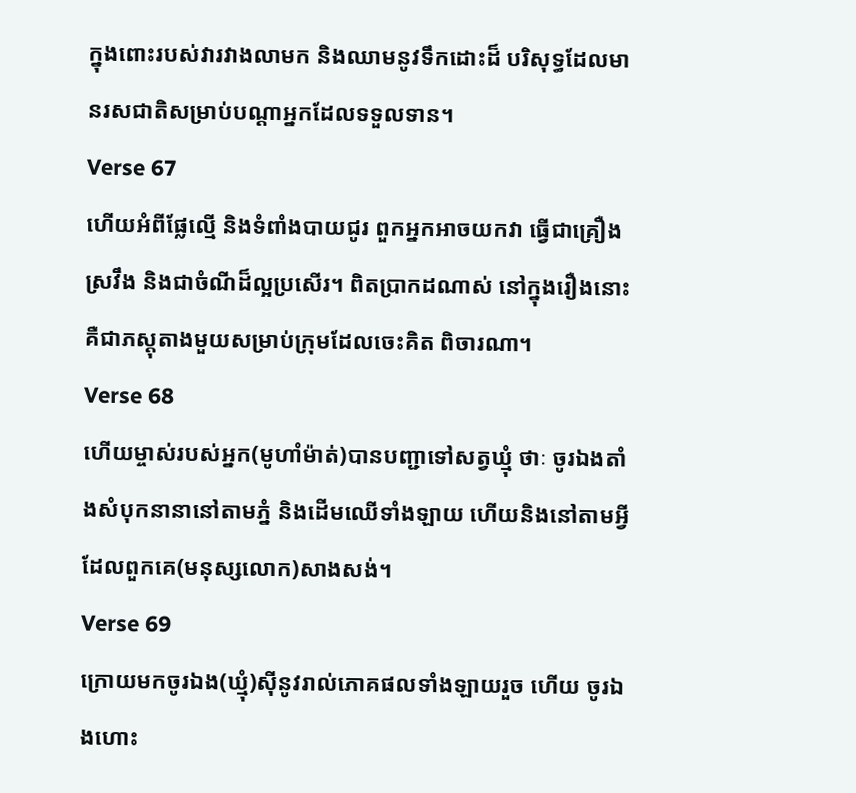ក្នុងពោះរបស់វារវាងលាមក និងឈាមនូវទឹកដោះដ៏ បរិសុទ្ធដែលមានរសជាតិសម្រាប់បណ្ដាអ្នកដែលទទួលទាន។
Verse 67
ហើយអំពីផ្លែល្មើ និងទំពាំងបាយជូរ ពួកអ្នកអាចយកវា ធ្វើជាគ្រឿងស្រវឹង និងជាចំណីដ៏ល្អប្រសើរ។ ពិតប្រាកដណាស់ នៅក្នុងរឿងនោះគឺជាភស្ដុតាងមួយសម្រាប់ក្រុមដែលចេះគិត ពិចារណា។
Verse 68
ហើយម្ចាស់របស់អ្នក(មូហាំម៉ាត់)បានបញ្ជាទៅសត្វឃ្មុំ ថាៈ ចូរឯងតាំងសំបុកនានានៅតាមភ្នំ និងដើមឈើទាំងឡាយ ហើយនិងនៅតាមអ្វីដែលពួកគេ(មនុស្សលោក)សាងសង់។
Verse 69
ក្រោយមកចូរឯង(ឃ្មុំ)ស៊ីនូវរាល់ភោគផលទាំងឡាយរួច ហើយ ចូរឯងហោះ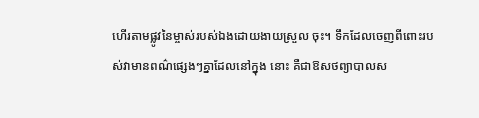ហើរតាមផ្លូវនៃម្ចាស់របស់ឯងដោយងាយស្រួល ចុះ។ ទឹកដែលចេញពីពោះរបស់វាមានពណ៌ផេ្សងៗគ្នាដែលនៅក្នុង នោះ គឺជាឱសថព្យាបាលស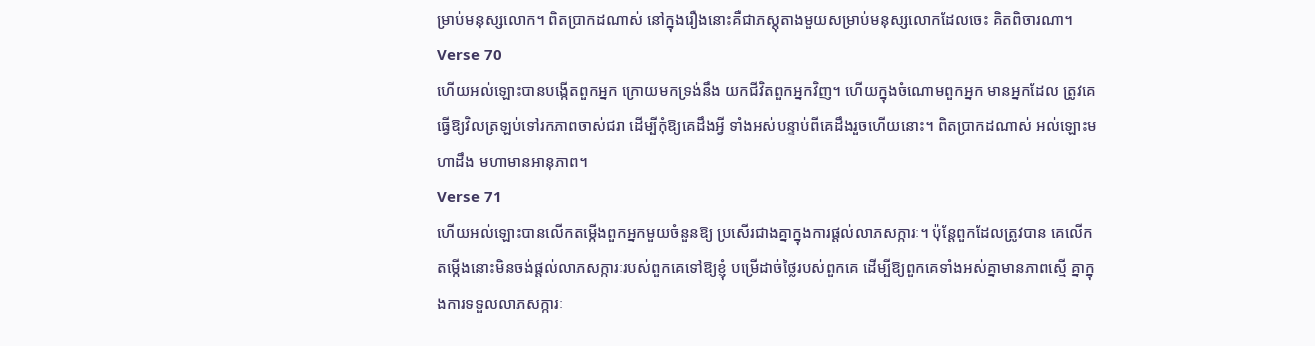ម្រាប់មនុស្សលោក។ ពិតប្រាកដណាស់ នៅក្នុងរឿងនោះគឺជាភស្ដុតាងមួយសម្រាប់មនុស្សលោកដែលចេះ គិតពិចារណា។
Verse 70
ហើយអល់ឡោះបានបង្កើតពួកអ្នក ក្រោយមកទ្រង់នឹង យកជីវិតពួកអ្នកវិញ។ ហើយក្នុងចំណោមពួកអ្នក មានអ្នកដែល ត្រូវគេធ្វើឱ្យវិលត្រឡប់ទៅរកភាពចាស់ជរា ដើម្បីកុំឱ្យគេដឹងអី្វ ទាំងអស់បន្ទាប់ពីគេដឹងរួចហើយនោះ។ ពិតប្រាកដណាស់ អល់ឡោះមហាដឹង មហាមានអានុភាព។
Verse 71
ហើយអល់ឡោះបានលើកតម្កើងពួកអ្នកមួយចំនួនឱ្យ ប្រសើរជាងគ្នាក្នុងការផ្ដល់លាភសក្ការៈ។ ប៉ុន្ដែពួកដែលត្រូវបាន គេលើកតម្កើងនោះមិនចង់ផ្ដល់លាភសក្ការៈរបស់ពួកគេទៅឱ្យខ្ញុំ បម្រើដាច់ថ្លៃរបស់ពួកគេ ដើម្បីឱ្យពួកគេទាំងអស់គ្នាមានភាពស្មើ គ្នាក្នុងការទទួលលាភសក្ការៈ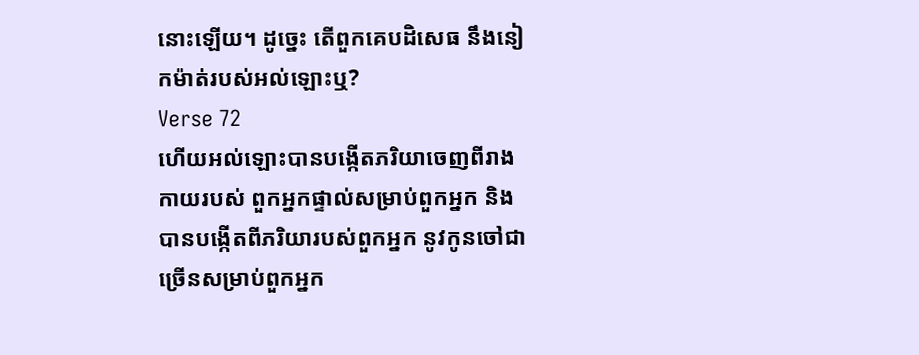នោះឡើយ។ ដូចេ្នះ តើពួកគេបដិសេធ នឹងនៀកម៉ាត់របស់អល់ឡោះឬ?
Verse 72
ហើយអល់ឡោះបានបង្កើតភរិយាចេញពីរាងកាយរបស់ ពួកអ្នកផ្ទាល់សម្រាប់ពួកអ្នក និងបានបង្កើតពីភរិយារបស់ពួកអ្នក នូវកូនចៅជាច្រើនសម្រាប់ពួកអ្នក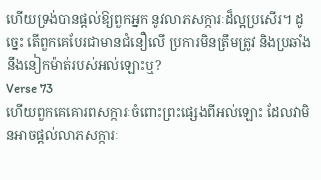ហើយទ្រង់បានផ្ដល់ឱ្យពួកអ្នក នូវលាភសក្ការៈដ៏ល្អប្រសើរ។ ដូចេ្នះ តើពួកគេបែរជាមានជំនឿលើ ប្រការមិនត្រឹមត្រូវ និងប្រឆាំងនឹងនៀកម៉ាត់របស់អល់ឡោះឬ?
Verse 73
ហើយពួកគេគោរពសក្ការៈចំពោះព្រះផេ្សងពីអល់ឡោះ ដែលវាមិនអាចផ្ដល់លាភសក្ការៈ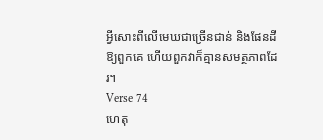អ្វីសោះពីលើមេឃជាច្រើនជាន់ និងផែនដីឱ្យពួកគេ ហើយពួកវាក៏គ្មានសមត្ថភាពដែរ។
Verse 74
ហេតុ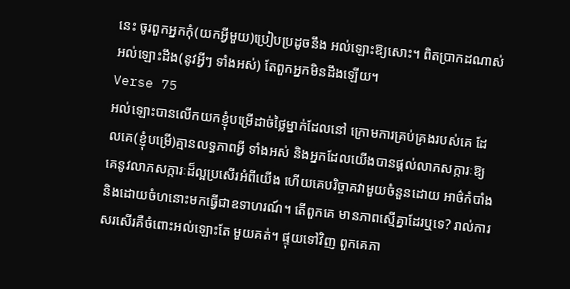នេះ ចូរពួកអ្នកកុំ(យកអ្វីមួយ)ប្រៀបប្រដូចនឹង អល់ឡោះឱ្យសោះ។ ពិតប្រាកដណាស់ អល់ឡោះដឹង(នូវអ្វីៗ ទាំងអស់) តែពួកអ្នកមិនដឹងឡើយ។
Verse 75
អល់ឡោះបានលើកយកខ្ញុំបម្រើដាច់ថ្លៃម្នាក់ដែលនៅ ក្រោមការគ្រប់គ្រងរបស់គេ ដែលគេ(ខ្ញុំបម្រើ)គ្មានលទ្ធភាពអ្វី ទាំងអស់ និងអ្នកដែលយើងបានផ្ដល់លាភសក្ការៈឱ្យគេនូវលាភសក្ការៈដ៏ល្អប្រសើរអំពីយើង ហើយគេបរិច្ចាគវាមួយចំនួនដោយ អាថ៌កំបាំងនិងដោយចំហនោះមកធើ្វជាឧទាហរណ៍។ តើពួកគេ មានភាពស្មើគ្នាដែរឬទេ? រាល់ការសរសើរគឺចំពោះអល់ឡោះតែ មួយគត់។ ផ្ទុយទៅវិញ ពួកគេភា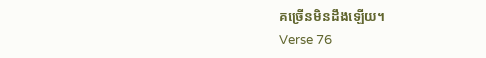គច្រើនមិនដឹងឡើយ។
Verse 76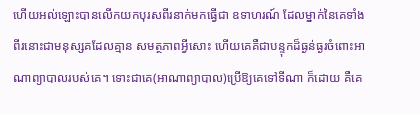ហើយអល់ឡោះបានលើកយកបុរសពីរនាក់មកធ្វើជា ឧទាហរណ៍ ដែលម្នាក់នៃគេទាំងពីរនោះជាមនុស្សគដែលគ្មាន សមត្ថភាពអ្វីសោះ ហើយគេគឺជាបន្ទុកដ៏ធ្ងន់ធ្ងរចំពោះអាណាព្យាបាលរបស់គេ។ ទោះជាគេ(អាណាព្យាបាល)ប្រើឱ្យគេទៅទីណា ក៏ដោយ គឺគេ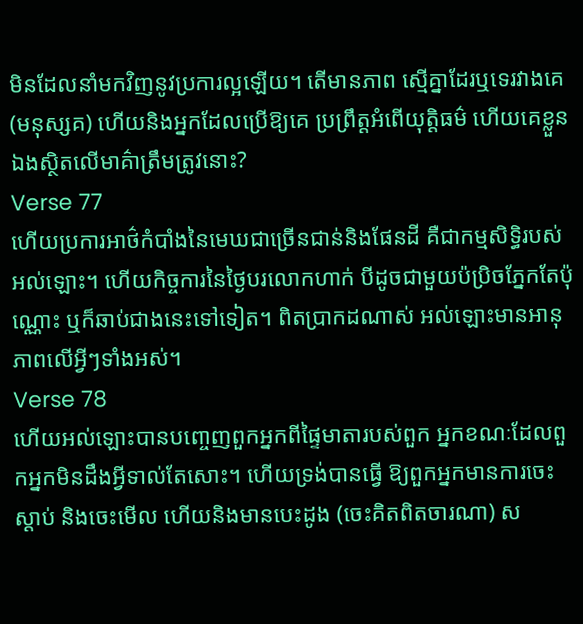មិនដែលនាំមកវិញនូវប្រការល្អឡើយ។ តើមានភាព ស្មើគ្នាដែរឬទេរវាងគេ(មនុស្សគ) ហើយនិងអ្នកដែលប្រើឱ្យគេ ប្រព្រឹត្ដអំពើយុត្ដិធម៌ ហើយគេខ្លួនឯងស្ថិតលើមាគ៌ាត្រឹមត្រូវនោះ?
Verse 77
ហើយប្រការអាថ៌កំបាំងនៃមេឃជាច្រើនជាន់និងផែនដី គឺជាកម្មសិទ្ធិរបស់អល់ឡោះ។ ហើយកិច្ចការនៃថ្ងៃបរលោកហាក់ បីដូចជាមួយប៉ប្រិចភ្នែកតែប៉ុណ្ណោះ ឬក៏ឆាប់ជាងនេះទៅទៀត។ ពិតប្រាកដណាស់ អល់ឡោះមានអានុភាពលើអ្វីៗទាំងអស់។
Verse 78
ហើយអល់ឡោះបានបពោ្ចញពួកអ្នកពីផ្ទៃមាតារបស់ពួក អ្នកខណៈដែលពួកអ្នកមិនដឹងអ្វីទាល់តែសោះ។ ហើយទ្រង់បានធ្វើ ឱ្យពួកអ្នកមានការចេះស្ដាប់ និងចេះមើល ហើយនិងមានបេះដូង (ចេះគិតពិតចារណា) ស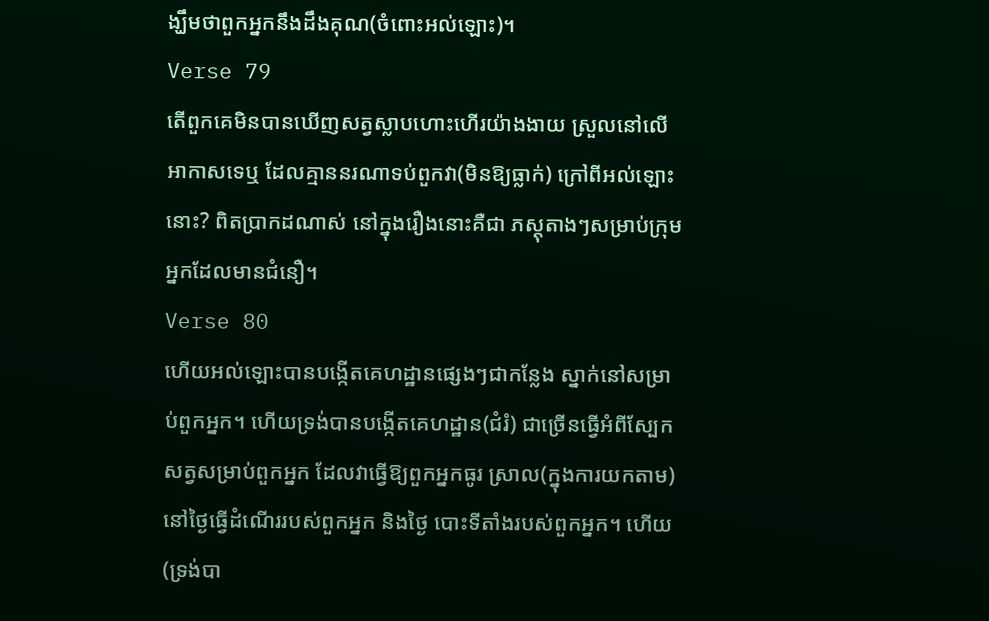ង្ឃឹមថាពួកអ្នកនឹងដឹងគុណ(ចំពោះអល់ឡោះ)។
Verse 79
តើពួកគេមិនបានឃើញសត្វស្លាបហោះហើរយ៉ាងងាយ ស្រួលនៅលើអាកាសទេឬ ដែលគ្មាននរណាទប់ពួកវា(មិនឱ្យធ្លាក់) ក្រៅពីអល់ឡោះនោះ? ពិតប្រាកដណាស់ នៅក្នុងរឿងនោះគឺជា ភស្ដុតាងៗសម្រាប់ក្រុមអ្នកដែលមានជំនឿ។
Verse 80
ហើយអល់ឡោះបានបង្កើតគេហដ្ឋានផេ្សងៗជាកន្លែង ស្នាក់នៅសម្រាប់ពួកអ្នក។ ហើយទ្រង់បានបង្កើតគេហដ្ឋាន(ជំរំ) ជាច្រើនធ្វើអំពីស្បែកសត្វសម្រាប់ពួកអ្នក ដែលវាធ្វើឱ្យពួកអ្នកធូរ ស្រាល(ក្នុងការយកតាម)នៅថ្ងៃធ្វើដំណើររបស់ពួកអ្នក និងថ្ងៃ បោះទីតាំងរបស់ពួកអ្នក។ ហើយ(ទ្រង់បា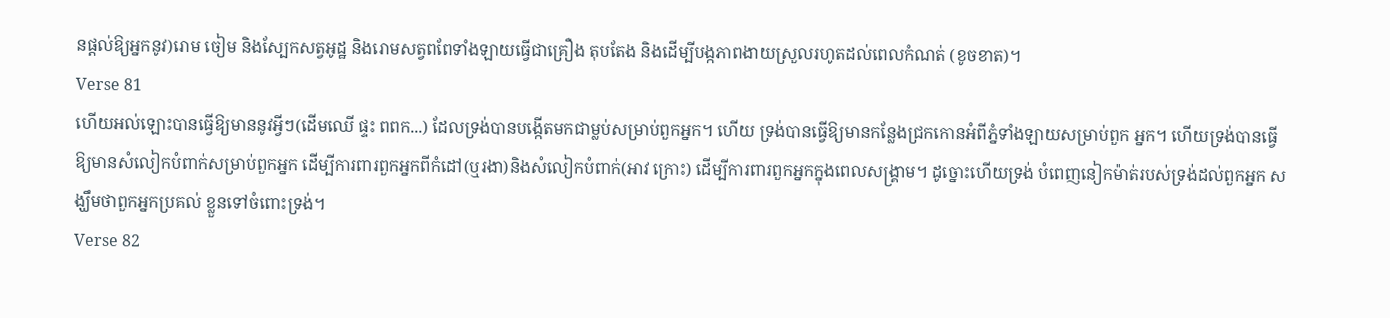នផ្ដល់ឱ្យអ្នកនូវ)រោម ចៀម និងស្បែកសត្វអូដ្ឋ និងរោមសត្វពពែទាំងឡាយធ្វើជាគ្រឿង តុបតែង និងដើម្បីបង្កភាពងាយស្រួលរហូតដល់ពេលកំណត់ (ខូចខាត)។
Verse 81
ហើយអល់ឡោះបានធ្វើឱ្យមាននូវអ្វីៗ(ដើមឈើ ផ្ទះ ពពក...) ដែលទ្រង់បានបង្កើតមកជាម្លប់សម្រាប់ពួកអ្នក។ ហើយ ទ្រង់បានធ្វើឱ្យមានកន្លែងជ្រកកោនអំពីភ្នំទាំងឡាយសម្រាប់ពួក អ្នក។ ហើយទ្រង់បានធ្វើឱ្យមានសំលៀកបំពាក់សម្រាប់ពួកអ្នក ដើម្បីការពារពួកអ្នកពីកំដៅ(ឬរងា)និងសំលៀកបំពាក់(អាវ ក្រោះ) ដើម្បីការពារពួកអ្នកក្នុងពេលសង្គ្រាម។ ដូច្នោះហើយទ្រង់ បំពេញនៀកម៉ាត់របស់ទ្រង់ដល់ពួកអ្នក សង្ឃឹមថាពួកអ្នកប្រគល់ ខ្លួនទៅចំពោះទ្រង់។
Verse 82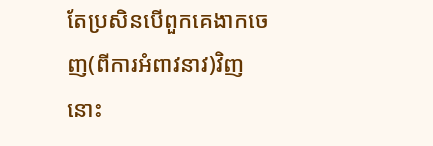តែប្រសិនបើពួកគេងាកចេញ(ពីការអំពាវនាវ)វិញនោះ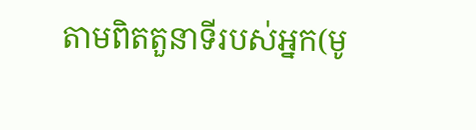តាមពិតតួនាទីរបស់អ្នក(មូ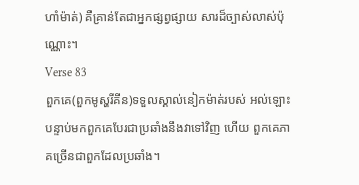ហាំម៉ាត់) គឺគ្រាន់តែជាអ្នកផ្សព្វផ្សាយ សារដ៏ច្បាស់លាស់ប៉ុណ្ណោះ។
Verse 83
ពួកគេ(ពួកមូស្ហរីគីន)ទទួលស្គាល់នៀកម៉ាត់របស់ អល់ឡោះ បន្ទាប់មកពួកគេបែរជាប្រឆាំងនឹងវាទៅវិញ ហើយ ពួកគេភាគច្រើនជាពួកដែលប្រឆាំង។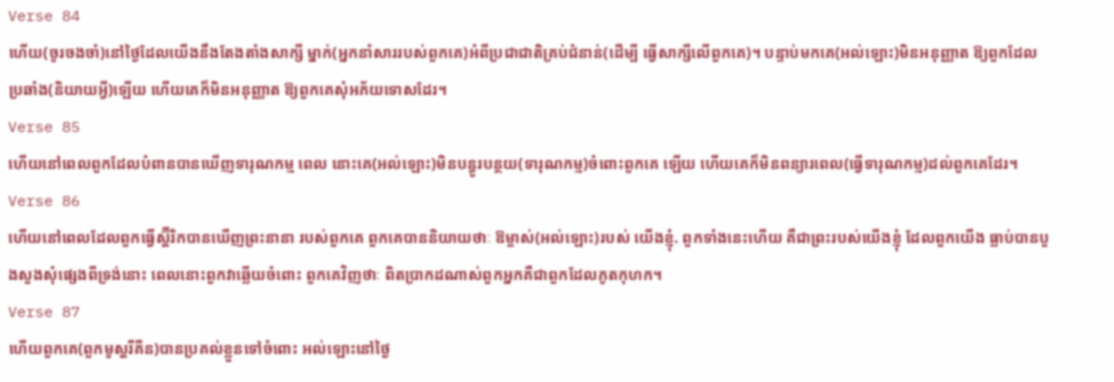Verse 84
ហើយ(ចូរចងចាំ)នៅថ្ងៃដែលយើងនឹងតែងតាំងសាក្សី ម្នាក់(អ្នកនាំសាររបស់ពួកគេ)អំពីប្រជាជាតិគ្រប់ជំនាន់(ដើម្បី ធ្វើសាក្សីលើពួកគេ)។ បន្ទាប់មកគេ(អល់ឡោះ)មិនអនុញ្ញាត ឱ្យពួកដែលប្រឆាំង(និយាយអ្វី)ឡើយ ហើយគេក៏មិនអនុញ្ញាត ឱ្យពួកគេសុំអភ័យទោសដែរ។
Verse 85
ហើយនៅពេលពួកដែលបំពានបានឃើញទារុណកម្ម ពេល នោះគេ(អល់ឡោះ)មិនបន្ធូរបន្ថយ(ទារុណកម្ម)ចំពោះពួកគេ ឡើយ ហើយគេក៏មិនពន្យារពេល(ធ្វើទារុណកម្ម)ដល់ពួកគេដែរ។
Verse 86
ហើយនៅពេលដែលពួកធ្វើស្ហ៊ីរិកបានឃើញព្រះនានា របស់ពួកគេ ពួកគេបាននិយាយថាៈ ឱម្ចាស់(អល់ឡោះ)របស់ យើងខ្ញុំ. ពួកទាំងនេះហើយ គឺជាព្រះរបស់យើងខ្ញុំ ដែលពួកយើង ធ្លាប់បានបួងសួងសុំផេ្សងពីទ្រង់នោះ ពេលនោះពួកវាឆ្លើយចំពោះ ពួកគេវិញថាៈ ពិតប្រាកដណាស់ពួកអ្នកគឺជាពួកដែលភូតកុហក។
Verse 87
ហើយពួកគេ(ពួកមូស្ហរីគីន)បានប្រគល់ខ្លួនទៅចំពោះ អល់ឡោះនៅថ្ងៃ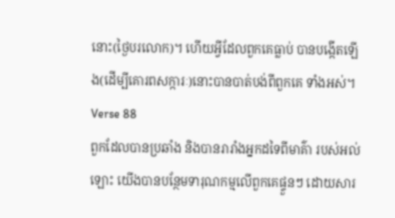នោះ(ថ្ងៃបរលោក)។ ហើយអ្វីដែលពួកគេធ្លាប់ បានបង្កើតឡើង(ដើម្បីគោរពសក្ការៈ)នោះបានបាត់បង់ពីពួកគេ ទាំងអស់។
Verse 88
ពួកដែលបានប្រឆាំង និងបានរារាំងអ្នកដទៃពីមាគ៌ា របស់អល់ឡោះ យើងបានបន្ថែមទារុណកម្មលើពួកគេផ្ទួនៗ ដោយសារ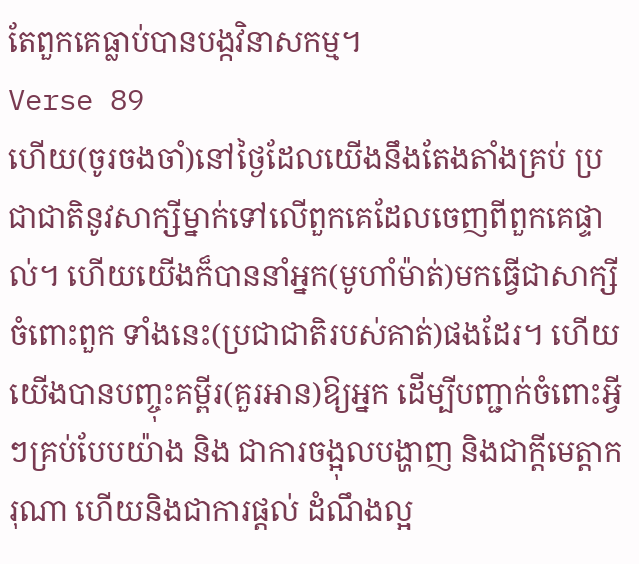តែពួកគេធ្លាប់បានបង្កវិនាសកម្ម។
Verse 89
ហើយ(ចូរចងចាំ)នៅថ្ងៃដែលយើងនឹងតែងតាំងគ្រប់ ប្រជាជាតិនូវសាក្សីម្នាក់ទៅលើពួកគេដែលចេញពីពួកគេផ្ទាល់។ ហើយយើងក៏បាននាំអ្នក(មូហាំម៉ាត់)មកធ្វើជាសាក្សីចំពោះពួក ទាំងនេះ(ប្រជាជាតិរបស់គាត់)ផងដែរ។ ហើយយើងបានបញ្ចុះគម្ពីរ(គួរអាន)ឱ្យអ្នក ដើម្បីបញ្ជាក់ចំពោះអ្វីៗគ្រប់បែបយ៉ាង និង ជាការចង្អុលបង្ហាញ និងជាក្ដីមេត្ដាករុណា ហើយនិងជាការផ្ដល់ ដំណឹងល្អ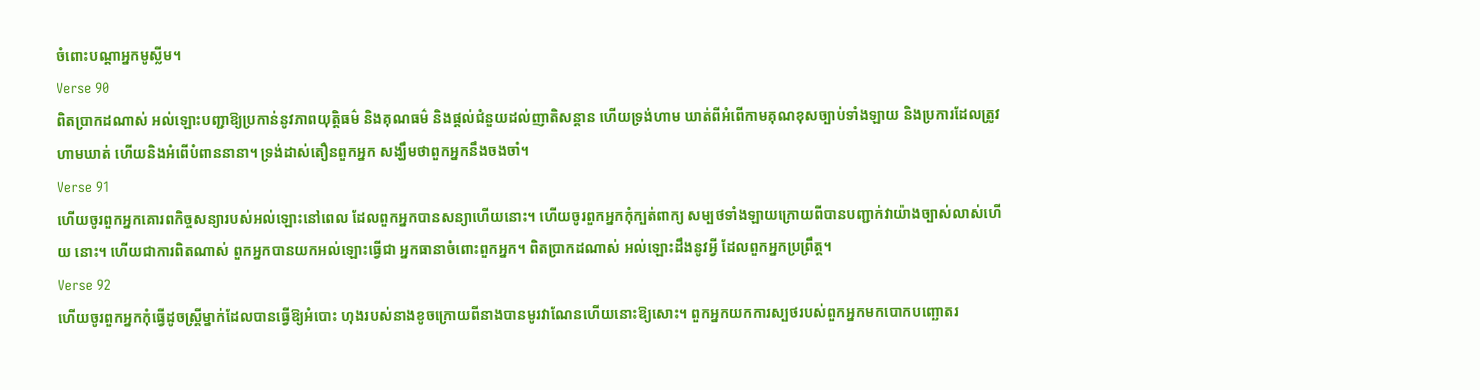ចំពោះបណ្ដាអ្នកមូស្លីម។
Verse 90
ពិតប្រាកដណាស់ អល់ឡោះបញ្ជាឱ្យប្រកាន់នូវភាពយុត្ដិធម៌ និងគុណធម៌ និងផ្ដល់ជំនួយដល់ញាតិសន្ដាន ហើយទ្រង់ហាម ឃាត់ពីអំពើកាមគុណខុសច្បាប់ទាំងឡាយ និងប្រការដែលត្រូវ ហាមឃាត់ ហើយនិងអំពើបំពាននានា។ ទ្រង់ដាស់តឿនពួកអ្នក សង្ឃឹមថាពួកអ្នកនឹងចងចាំ។
Verse 91
ហើយចូរពួកអ្នកគោរពកិច្ចសន្យារបស់អល់ឡោះនៅពេល ដែលពួកអ្នកបានសន្យាហើយនោះ។ ហើយចូរពួកអ្នកកុំក្បត់ពាក្យ សម្បថទាំងឡាយក្រោយពីបានបញ្ជាក់វាយ៉ាងច្បាស់លាស់ហើយ នោះ។ ហើយជាការពិតណាស់ ពួកអ្នកបានយកអល់ឡោះធ្វើជា អ្នកធានាចំពោះពួកអ្នក។ ពិតប្រាកដណាស់ អល់ឡោះដឹងនូវអ្វី ដែលពួកអ្នកប្រព្រឹត្ដ។
Verse 92
ហើយចូរពួកអ្នកកុំធ្វើដូចស្រី្ដម្នាក់ដែលបានធ្វើឱ្យអំបោះ ហុងរបស់នាងខូចក្រោយពីនាងបានមូរវាណែនហើយនោះឱ្យសោះ។ ពួកអ្នកយកការស្បថរបស់ពួកអ្នកមកបោកបញ្ឆោតរ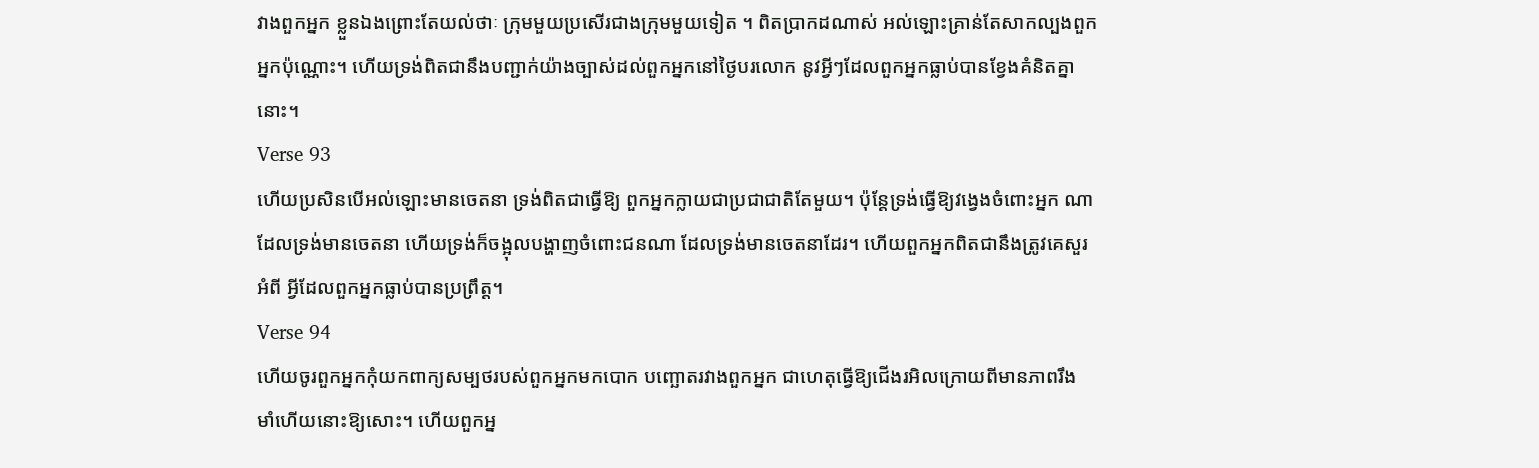វាងពួកអ្នក ខ្លួនឯងព្រោះតែយល់ថាៈ ក្រុមមួយប្រសើរជាងក្រុមមួយទៀត ។ ពិតប្រាកដណាស់ អល់ឡោះគ្រាន់តែសាកល្បងពួកអ្នកប៉ុណ្ណោះ។ ហើយទ្រង់ពិតជានឹងបញ្ជាក់យ៉ាងច្បាស់ដល់ពួកអ្នកនៅថ្ងៃបរលោក នូវអ្វីៗដែលពួកអ្នកធ្លាប់បានខ្វែងគំនិតគ្នានោះ។
Verse 93
ហើយប្រសិនបើអល់ឡោះមានចេតនា ទ្រង់ពិតជាធ្វើឱ្យ ពួកអ្នកក្លាយជាប្រជាជាតិតែមួយ។ ប៉ុន្ដែទ្រង់ធ្វើឱ្យវងេ្វងចំពោះអ្នក ណាដែលទ្រង់មានចេតនា ហើយទ្រង់ក៏ចង្អុលបង្ហាញចំពោះជនណា ដែលទ្រង់មានចេតនាដែរ។ ហើយពួកអ្នកពិតជានឹងត្រូវគេសួរអំពី អ្វីដែលពួកអ្នកធ្លាប់បានប្រព្រឹត្ដ។
Verse 94
ហើយចូរពួកអ្នកកុំយកពាក្យសម្បថរបស់ពួកអ្នកមកបោក បញ្ឆោតរវាងពួកអ្នក ជាហេតុធ្វើឱ្យជើងរអិលក្រោយពីមានភាពរឹង មាំហើយនោះឱ្យសោះ។ ហើយពួកអ្ន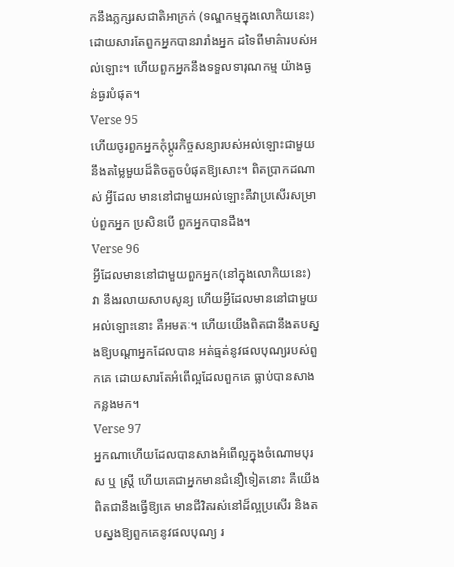កនឹងភ្លក្សរសជាតិអាក្រក់ (ទណ្ឌកម្មក្នុងលោកិយនេះ) ដោយសារតែពួកអ្នកបានរារាំងអ្នក ដទៃពីមាគ៌ារបស់អល់ឡោះ។ ហើយពួកអ្នកនឹងទទួលទារុណកម្ម យ៉ាងធ្ងន់ធ្ងរបំផុត។
Verse 95
ហើយចូរពួកអ្នកកុំប្ដូរកិច្ចសន្យារបស់អល់ឡោះជាមួយ នឹងតម្លៃមួយដ៏តិចតួចបំផុតឱ្យសោះ។ ពិតប្រាកដណាស់ អ្វីដែល មាននៅជាមួយអល់ឡោះគឺវាប្រសើរសម្រាប់ពួកអ្នក ប្រសិនបើ ពួកអ្នកបានដឹង។
Verse 96
អ្វីដែលមាននៅជាមួយពួកអ្នក(នៅក្នុងលោកិយនេះ) វា នឹងរលាយសាបសូន្យ ហើយអ្វីដែលមាននៅជាមួយអល់ឡោះនោះ គឺអមតៈ។ ហើយយើងពិតជានឹងតបស្នងឱ្យបណ្ដាអ្នកដែលបាន អត់ធ្មត់នូវផលបុណ្យរបស់ពួកគេ ដោយសារតែអំពើល្អដែលពួកគេ ធ្លាប់បានសាងកន្លងមក។
Verse 97
អ្នកណាហើយដែលបានសាងអំពើល្អក្នុងចំណោមបុរស ឬ ស្ដ្រី ហើយគេជាអ្នកមានជំនឿទៀតនោះ គឺយើងពិតជានឹងធ្វើឱ្យគេ មានជីវិតរស់នៅដ៏ល្អប្រសើរ និងតបស្នងឱ្យពួកគេនូវផលបុណ្យ រ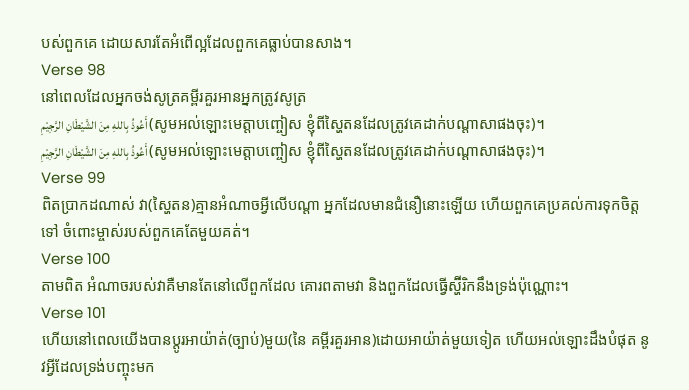បស់ពួកគេ ដោយសារតែអំពើល្អដែលពួកគេធ្លាប់បានសាង។
Verse 98
នៅពេលដែលអ្នកចង់សូត្រគម្ពីរគួរអានអ្នកត្រូវសូត្រ
أَعُوذُ بِاللهِ مِنَ الشَّيْطَانِ الرَّجِيْمِ (សូមអល់ឡោះមេត្ដាបញ្ចៀស ខ្ញុំពីស្ហៃតនដែលត្រូវគេដាក់បណ្ដាសាផងចុះ)។
أَعُوذُ بِاللهِ مِنَ الشَّيْطَانِ الرَّجِيْمِ (សូមអល់ឡោះមេត្ដាបញ្ចៀស ខ្ញុំពីស្ហៃតនដែលត្រូវគេដាក់បណ្ដាសាផងចុះ)។
Verse 99
ពិតប្រាកដណាស់ វា(ស្ហៃតន)គ្មានអំណាចអ្វីលើបណ្ដា អ្នកដែលមានជំនឿនោះឡើយ ហើយពួកគេប្រគល់ការទុកចិត្ដទៅ ចំពោះម្ចាស់របស់ពួកគេតែមួយគត់។
Verse 100
តាមពិត អំណាចរបស់វាគឺមានតែនៅលើពួកដែល គោរពតាមវា និងពួកដែលធ្វើស្ហ៊ីរិកនឹងទ្រង់ប៉ុណ្ណោះ។
Verse 101
ហើយនៅពេលយើងបានប្ដូរអាយ៉ាត់(ច្បាប់)មួយ(នៃ គម្ពីរគួរអាន)ដោយអាយ៉ាត់មួយទៀត ហើយអល់ឡោះដឹងបំផុត នូវអ្វីដែលទ្រង់បញ្ចុះមក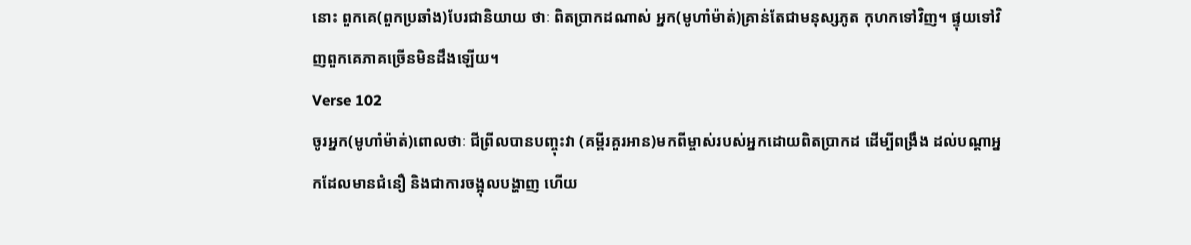នោះ ពួកគេ(ពួកប្រឆាំង)បែរជានិយាយ ថាៈ ពិតប្រាកដណាស់ អ្នក(មូហាំម៉ាត់)គ្រាន់តែជាមនុស្សភូត កុហកទៅវិញ។ ផ្ទុយទៅវិញពួកគេភាគច្រើនមិនដឹងឡើយ។
Verse 102
ចូរអ្នក(មូហាំម៉ាត់)ពោលថាៈ ជីព្រីលបានបញ្ចុះវា (គម្ពីរគួរអាន)មកពីម្ចាស់របស់អ្នកដោយពិតប្រាកដ ដើម្បីពង្រឹង ដល់បណ្ដាអ្នកដែលមានជំនឿ និងជាការចង្អុលបង្ហាញ ហើយ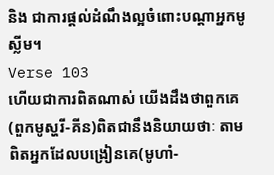និង ជាការផ្ដល់ដំណឹងល្អចំពោះបណ្ដាអ្នកមូស្លីម។
Verse 103
ហើយជាការពិតណាស់ យើងដឹងថាពួកគេ(ពួកមូស្ហរី-គីន)ពិតជានឹងនិយាយថាៈ តាមពិតអ្នកដែលបង្រៀនគេ(មូហាំ-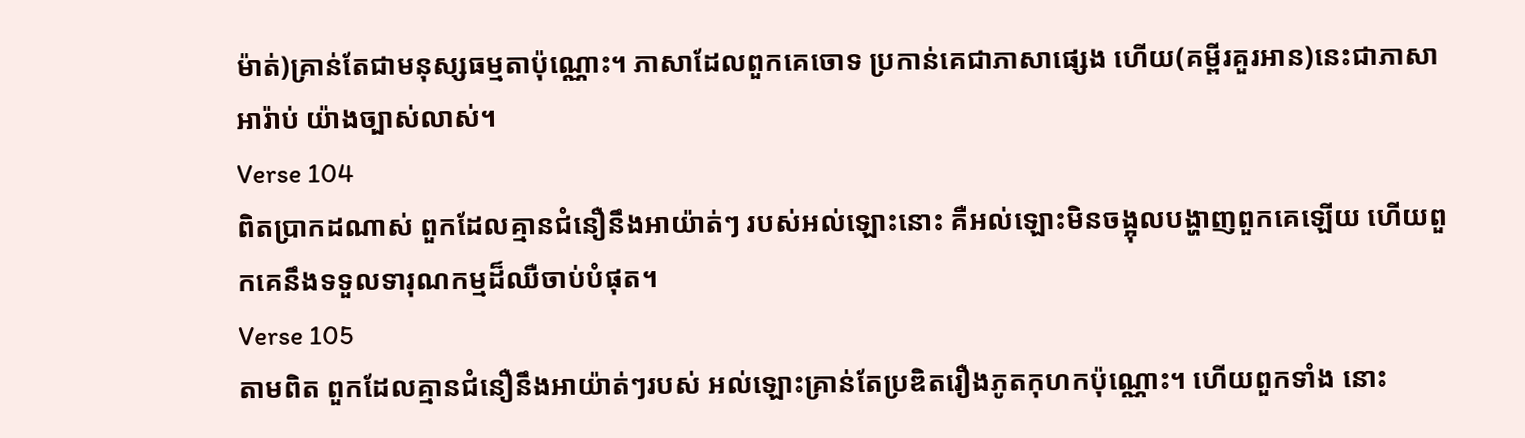ម៉ាត់)គ្រាន់តែជាមនុស្សធម្មតាប៉ុណ្ណោះ។ ភាសាដែលពួកគេចោទ ប្រកាន់គេជាភាសាផេ្សង ហើយ(គម្ពីរគួរអាន)នេះជាភាសាអារ៉ាប់ យ៉ាងច្បាស់លាស់។
Verse 104
ពិតប្រាកដណាស់ ពួកដែលគ្មានជំនឿនឹងអាយ៉ាត់ៗ របស់អល់ឡោះនោះ គឺអល់ឡោះមិនចង្អុលបង្ហាញពួកគេឡើយ ហើយពួកគេនឹងទទួលទារុណកម្មដ៏ឈឺចាប់បំផុត។
Verse 105
តាមពិត ពួកដែលគ្មានជំនឿនឹងអាយ៉ាត់ៗរបស់ អល់ឡោះគ្រាន់តែប្រឌិតរឿងភូតកុហកប៉ុណ្ណោះ។ ហើយពួកទាំង នោះ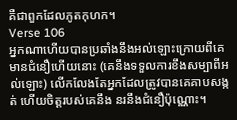គឺជាពួកដែលភូតកុហក។
Verse 106
អ្នកណាហើយបានប្រឆាំងនឹងអល់ឡោះក្រោយពីគេ មានជំនឿហើយនោះ (គេនឹងទទួលការខឹងសម្បាពីអល់ឡោះ) លើកលែងតែអ្នកដែលត្រូវបានគេគាបសង្កត់ ហើយចិត្ដរបស់គេនឹង នរនឹងជំនឿប៉ុណ្ណោះ។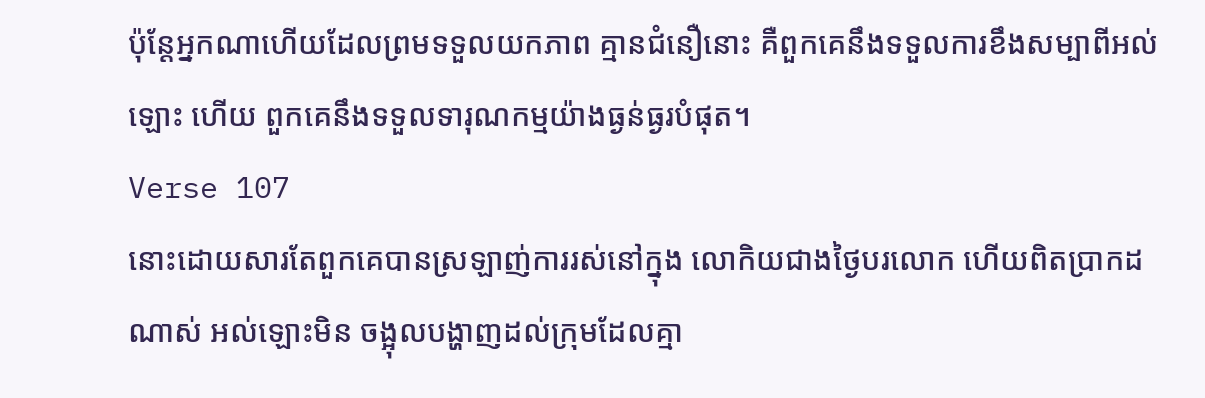ប៉ុន្ដែអ្នកណាហើយដែលព្រមទទួលយកភាព គ្មានជំនឿនោះ គឺពួកគេនឹងទទួលការខឹងសម្បាពីអល់ឡោះ ហើយ ពួកគេនឹងទទួលទារុណកម្មយ៉ាងធ្ងន់ធ្ងរបំផុត។
Verse 107
នោះដោយសារតែពួកគេបានស្រឡាញ់ការរស់នៅក្នុង លោកិយជាងថ្ងៃបរលោក ហើយពិតប្រាកដណាស់ អល់ឡោះមិន ចង្អុលបង្ហាញដល់ក្រុមដែលគ្មា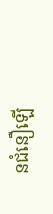នជំនឿឡើ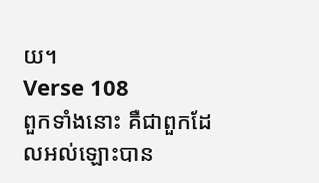យ។
Verse 108
ពួកទាំងនោះ គឺជាពួកដែលអល់ឡោះបាន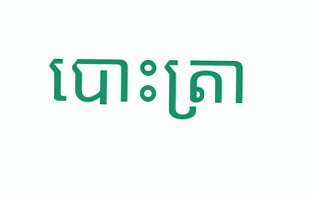បោះត្រា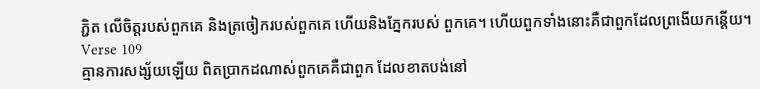ភ្ជិត លើចិត្ដរបស់ពួកគេ និងត្រចៀករបស់ពួកគេ ហើយនិងភ្នែករបស់ ពួកគេ។ ហើយពួកទាំងនោះគឺជាពួកដែលព្រងើយកន្ដើយ។
Verse 109
គ្មានការសង្ស័យឡើយ ពិតប្រាកដណាស់ពួកគេគឺជាពួក ដែលខាតបង់នៅ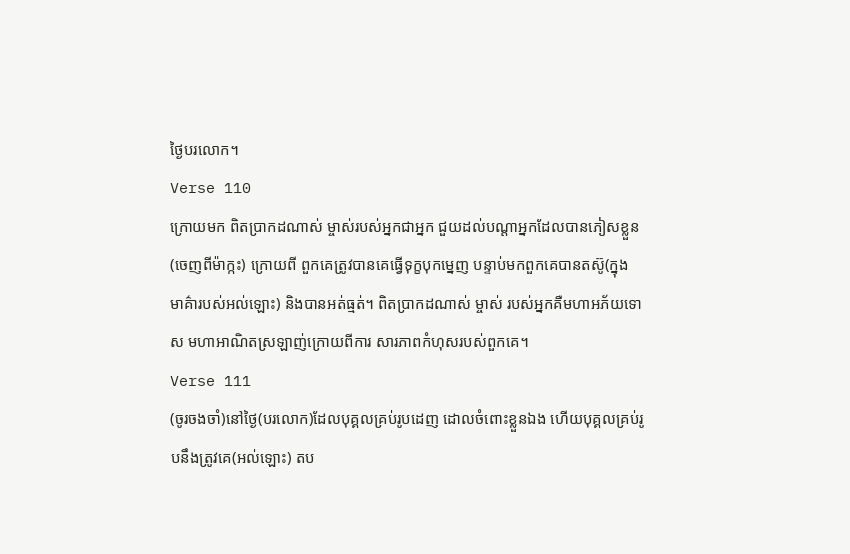ថ្ងៃបរលោក។
Verse 110
ក្រោយមក ពិតប្រាកដណាស់ ម្ចាស់របស់អ្នកជាអ្នក ជួយដល់បណ្ដាអ្នកដែលបានភៀសខ្លួន(ចេញពីម៉ាក្កះ) ក្រោយពី ពួកគេត្រូវបានគេធ្វើទុក្ខបុកមេ្នញ បន្ទាប់មកពួកគេបានតស៊ូ(ក្នុង មាគ៌ារបស់អល់ឡោះ) និងបានអត់ធ្មត់។ ពិតប្រាកដណាស់ ម្ចាស់ របស់អ្នកគឺមហាអភ័យទោស មហាអាណិតស្រឡាញ់ក្រោយពីការ សារភាពកំហុសរបស់ពួកគេ។
Verse 111
(ចូរចងចាំ)នៅថ្ងៃ(បរលោក)ដែលបុគ្គលគ្រប់រូបដេញ ដោលចំពោះខ្លួនឯង ហើយបុគ្គលគ្រប់រូបនឹងត្រូវគេ(អល់ឡោះ) តប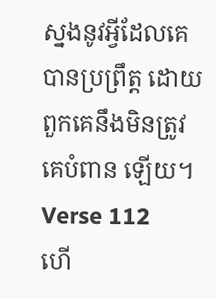ស្នងនូវអ្វីដែលគេបានប្រព្រឹត្ដ ដោយពួកគេនឹងមិនត្រូវគេបំពាន ឡើយ។
Verse 112
ហើ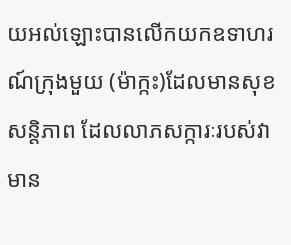យអល់ឡោះបានលើកយកឧទាហរណ៍ក្រុងមួយ (ម៉ាក្កះ)ដែលមានសុខសន្ដិភាព ដែលលាភសក្ការៈរបស់វាមាន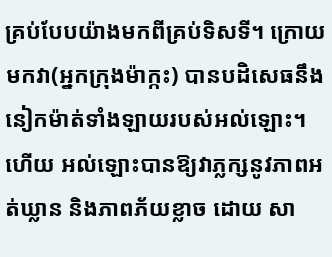គ្រប់បែបយ៉ាងមកពីគ្រប់ទិសទី។ ក្រោយមកវា(អ្នកក្រុងម៉ាក្កះ) បានបដិសេធនឹងនៀកម៉ាត់ទាំងឡាយរបស់អល់ឡោះ។ ហើយ អល់ឡោះបានឱ្យវាភ្លក្សនូវភាពអត់ឃ្លាន និងភាពភ័យខ្លាច ដោយ សា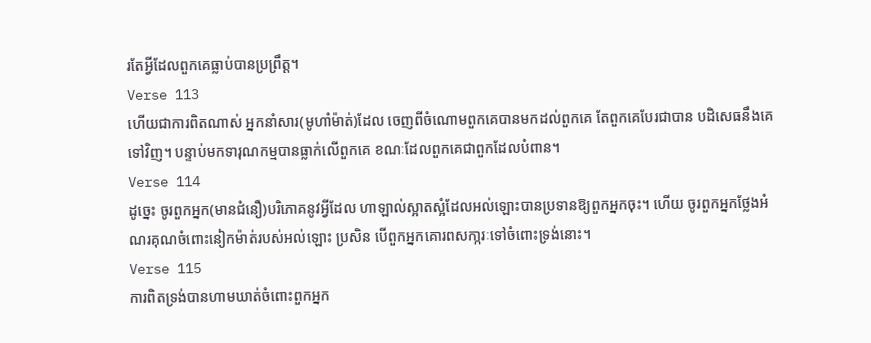រតែអ្វីដែលពួកគេធ្លាប់បានប្រព្រឹត្ដ។
Verse 113
ហើយជាការពិតណាស់ អ្នកនាំសារ(មូហាំម៉ាត់)ដែល ចេញពីចំណោមពួកគេបានមកដល់ពួកគេ តែពួកគេបែរជាបាន បដិសេធនឹងគេទៅវិញ។ បន្ទាប់មកទារុណកម្មបានធ្លាក់លើពួកគេ ខណៈដែលពួកគេជាពួកដែលបំពាន។
Verse 114
ដូចេ្នះ ចូរពួកអ្នក(មានជំនឿ)បរិភោគនូវអ្វីដែល ហាឡាល់ស្អាតស្អំដែលអល់ឡោះបានប្រទានឱ្យពួកអ្នកចុះ។ ហើយ ចូរពួកអ្នកថ្លែងអំណរគុណចំពោះនៀកម៉ាត់របស់អល់ឡោះ ប្រសិន បើពួកអ្នកគោរពសកា្ករៈទៅចំពោះទ្រង់នោះ។
Verse 115
ការពិតទ្រង់បានហាមឃាត់ចំពោះពួកអ្នក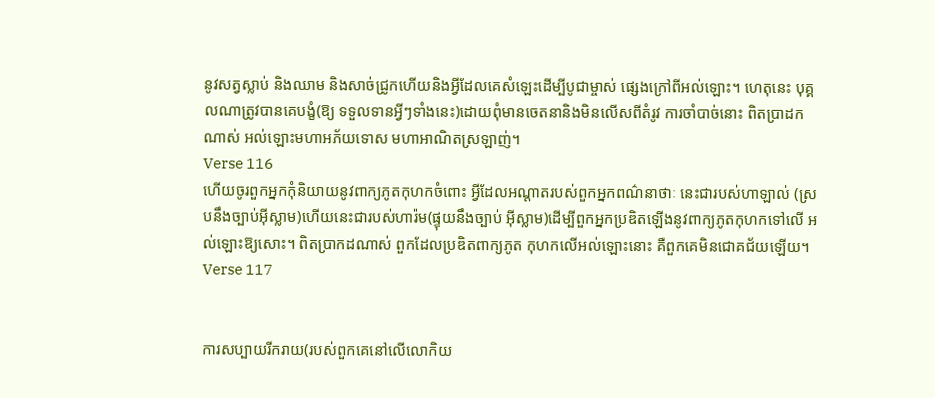នូវសត្វស្លាប់ និងឈាម និងសាច់ជ្រូកហើយនិងអី្វដែលគេសំឡេះដើម្បីបូជាម្ចាស់ ផេ្សងក្រៅពីអល់ឡោះ។ ហេតុនេះ បុគ្គលណាត្រូវបានគេបង្ខំ(ឱ្យ ទទួលទានអ្វីៗទាំងនេះ)ដោយពុំមានចេតនានិងមិនលើសពីតំរូវ ការចាំបាច់នោះ ពិតប្រាដកណាស់ អល់ឡោះមហាអភ័យទោស មហាអាណិតស្រឡាញ់។
Verse 116
ហើយចូរពួកអ្នកកុំនិយាយនូវពាក្យភូតកុហកចំពោះ អ្វីដែលអណ្ដាតរបស់ពួកអ្នកពណ៌នាថាៈ នេះជារបស់ហាឡាល់ (ស្របនឹងច្បាប់អ៊ីស្លាម)ហើយនេះជារបស់ហារ៉ម(ផ្ទុយនឹងច្បាប់ អ៊ីស្លាម)ដើម្បីពួកអ្នកប្រឌិតឡើងនូវពាក្យភូតកុហកទៅលើ អល់ឡោះឱ្យសោះ។ ពិតប្រាកដណាស់ ពួកដែលប្រឌិតពាក្យភូត កុហកលើអល់ឡោះនោះ គឺពួកគេមិនជោគជ័យឡើយ។
Verse 117


ការសប្បាយរីករាយ(របស់ពួកគេនៅលើលោកិយ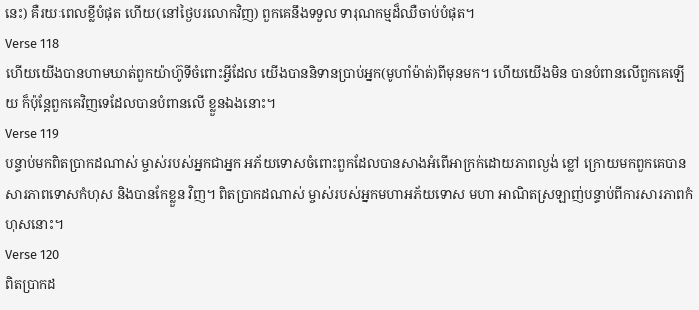នេះ) គឺរយៈពេលខ្លីបំផុត ហើយ(នៅថ្ងៃបរលោកវិញ) ពួកគេនឹងទទួល ទារុណកម្មដ៏ឈឺចាប់បំផុត។
Verse 118
ហើយយើងបានហាមឃាត់ពួកយ៉ាហ៊ូទីចំពោះអ្វីដែល យើងបាននិទានប្រាប់អ្នក(មូហាំម៉ាត់)ពីមុនមក។ ហើយយើងមិន បានបំពានលើពួកគេឡើយ ក៏ប៉ុន្ដែពួកគេវិញទេដែលបានបំពានលើ ខ្លួនឯងនោះ។
Verse 119
បន្ទាប់មកពិតប្រាកដណាស់ ម្ចាស់របស់អ្នកជាអ្នក អភ័យទោសចំពោះពួកដែលបានសាងអំពើអាក្រក់ដោយភាពល្ងង់ ខ្លៅ ក្រោយមកពួកគេបានសារភាពទោសកំហុស និងបានកែខ្លួន វិញ។ ពិតប្រាកដណាស់ ម្ចាស់របស់អ្នកមហាអភ័យទោស មហា អាណិតស្រឡាញ់បន្ទាប់ពីការសារភាពកំហុសនោះ។
Verse 120
ពិតប្រាកដ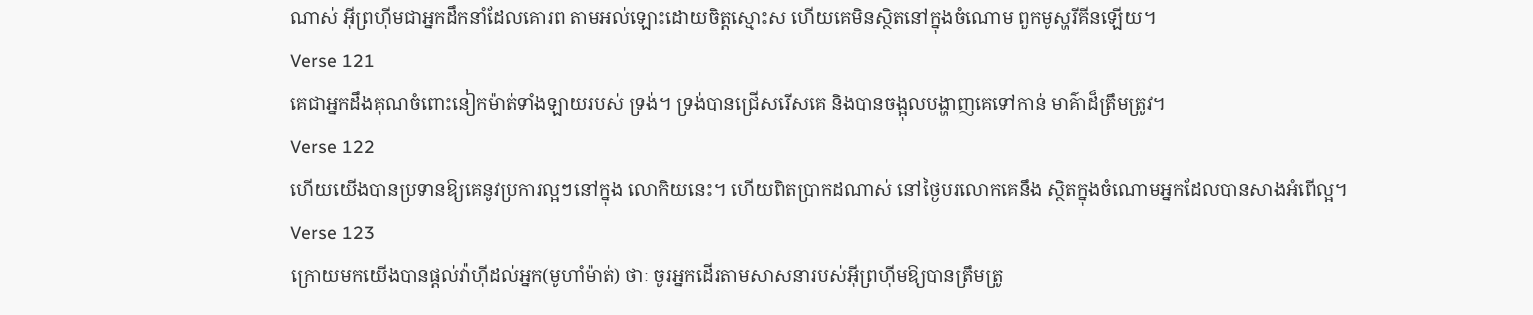ណាស់ អ៊ីព្រហ៊ីមជាអ្នកដឹកនាំដែលគោរព តាមអល់ឡោះដោយចិត្ដស្មោះស ហើយគេមិនស្ថិតនៅក្នុងចំណោម ពួកមូស្ហរីគីនឡើយ។
Verse 121
គេជាអ្នកដឹងគុណចំពោះនៀកម៉ាត់ទាំងឡាយរបស់ ទ្រង់។ ទ្រង់បានជ្រើសរើសគេ និងបានចង្អុលបង្ហាញគេទៅកាន់ មាគ៌ាដ៏ត្រឹមត្រូវ។
Verse 122
ហើយយើងបានប្រទានឱ្យគេនូវប្រការល្អៗនៅក្នុង លោកិយនេះ។ ហើយពិតប្រាកដណាស់ នៅថ្ងៃបរលោកគេនឹង ស្ថិតក្នុងចំណោមអ្នកដែលបានសាងអំពើល្អ។
Verse 123
ក្រោយមកយើងបានផ្ដល់វ៉ាហ៊ីដល់អ្នក(មូហាំម៉ាត់) ថាៈ ចូរអ្នកដើរតាមសាសនារបស់អ៊ីព្រហ៊ីមឱ្យបានត្រឹមត្រូ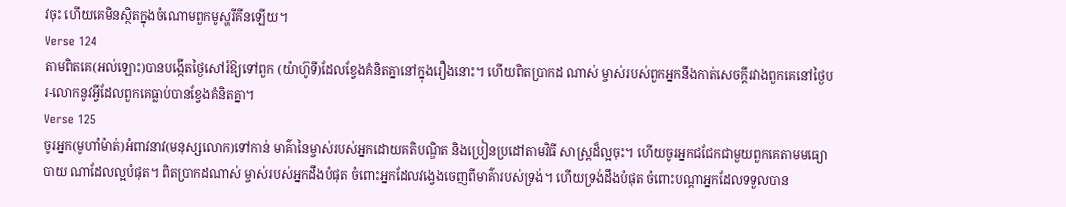វចុះ ហើយគេមិនស្ថិតក្នុងចំណោមពួកមូស្ហរីគីនឡើយ។
Verse 124
តាមពិតគេ(អល់ឡោះ)បានបង្កើតថ្ងៃសៅរ៍ឱ្យទៅពួក (យ៉ាហ៊ូទី)ដែលខ្វែងគំនិតគ្នានៅក្នុងរឿងនោះ។ ហើយពិតប្រាកដ ណាស់ ម្ចាស់របស់ពួកអ្នកនឹងកាត់សេចក្ដីរវាងពួកគេនៅថ្ងៃបរ-លោកនូវអ្វីដែលពួកគេធ្លាប់បានខ្វែងគំនិតគ្នា។
Verse 125
ចូរអ្នក(មូហាំម៉ាត់)អំពាវនាវ(មនុស្សលោក)ទៅកាន់ មាគ៌ានៃម្ចាស់របស់អ្នកដោយគតិបណ្ឌិត និងប្រៀនប្រដៅតាមវិធី សាស្ដ្រដ៏ល្អចុះ។ ហើយចូរអ្នកជជែកជាមួយពួកគេតាមមធ្យោបាយ ណាដែលល្អបំផុត។ ពិតប្រាកដណាស់ ម្ចាស់របស់អ្នកដឹងបំផុត ចំពោះអ្នកដែលវងេ្វងចេញពីមាគ៌ារបស់ទ្រង់។ ហើយទ្រង់ដឹងបំផុត ចំពោះបណ្ដាអ្នកដែលទទួលបាន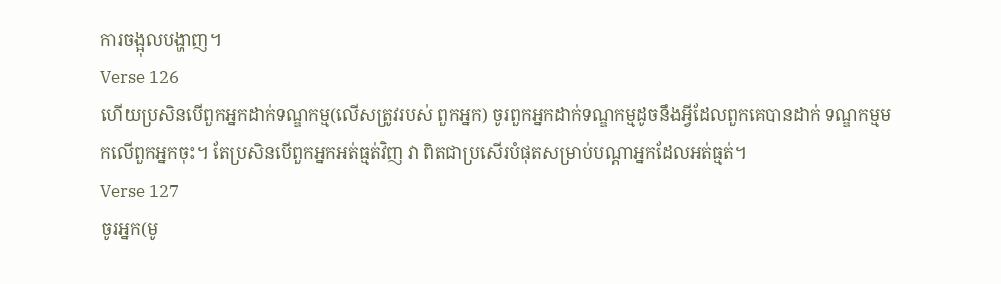ការចង្អុលបង្ហាញ។
Verse 126
ហើយប្រសិនបើពួកអ្នកដាក់ទណ្ឌកម្ម(លើសត្រូវរបស់ ពួកអ្នក) ចូរពួកអ្នកដាក់ទណ្ឌកម្មដូចនឹងអ្វីដែលពួកគេបានដាក់ ទណ្ឌកម្មមកលើពួកអ្នកចុះ។ តែប្រសិនបើពួកអ្នកអត់ធ្មត់វិញ វា ពិតជាប្រសើរបំផុតសម្រាប់បណ្ដាអ្នកដែលអត់ធ្មត់។
Verse 127
ចូរអ្នក(មូ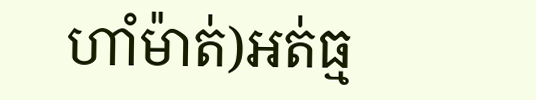ហាំម៉ាត់)អត់ធ្ម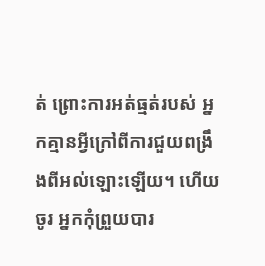ត់ ព្រោះការអត់ធ្មត់របស់ អ្នកគ្មានអ្វីក្រៅពីការជួយពង្រឹងពីអល់ឡោះឡើយ។ ហើយចូរ អ្នកកុំព្រួយបារ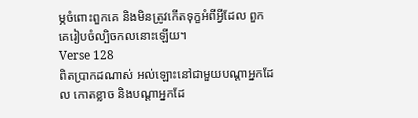ម្ភចំពោះពួកគេ និងមិនត្រូវកើតទុក្ខអំពីអ្វីដែល ពួកគេរៀបចំល្បិចកលនោះឡើយ។
Verse 128
ពិតប្រាកដណាស់ អល់ឡោះនៅជាមួយបណ្ដាអ្នកដែល កោតខ្លាច និងបណ្ដាអ្នកដែ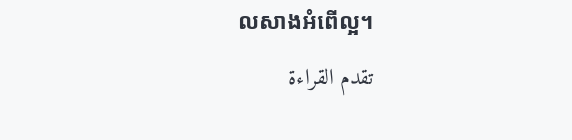លសាងអំពើល្អ។
تقدم القراءة